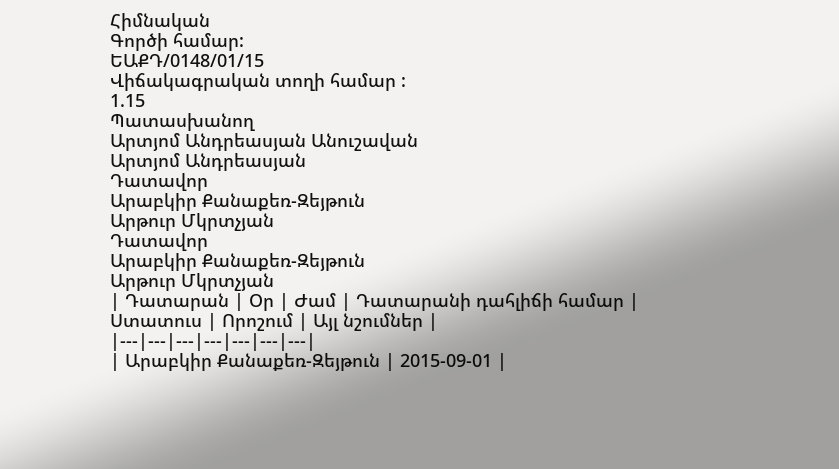Հիմնական
Գործի համար:
ԵԱՔԴ/0148/01/15
Վիճակագրական տողի համար :
1.15
Պատասխանող
Արտյոմ Անդրեասյան Անուշավան
Արտյոմ Անդրեասյան
Դատավոր
Արաբկիր Քանաքեռ-Զեյթուն
Արթուր Մկրտչյան
Դատավոր
Արաբկիր Քանաքեռ-Զեյթուն
Արթուր Մկրտչյան
| Դատարան | Օր | Ժամ | Դատարանի դահլիճի համար | Ստատուս | Որոշում | Այլ նշումներ |
|---|---|---|---|---|---|---|
| Արաբկիր Քանաքեռ-Զեյթուն | 2015-09-01 |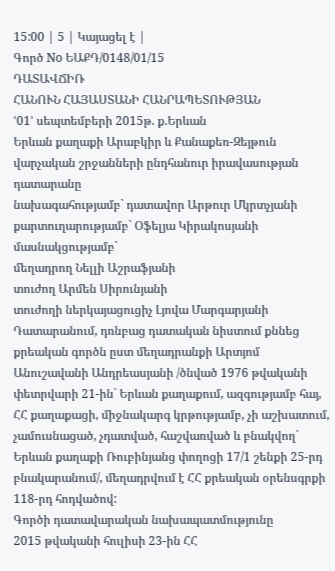15:00 | 5 | Կայացել է |
Գործ No ԵԱՔԴ/0148/01/15
ԴԱՏԱՎՃԻՌ
ՀԱՆՈՒՆ ՀԱՅԱՍՏԱՆԻ ՀԱՆՐԱՊԵՏՈՒԹՅԱՆ
ՙ01՚ սեպտեմբերի 2015թ. ք.Երևան
Երևան քաղաքի Արաբկիր և Քանաքեռ-Զեյթուն վարչական շրջանների ընդհանուր իրավասության դատարանը
նախագահությամբ` դատավոր Արթուր Մկրտչյանի
քարտուղարությամբ` Օֆելյա Կիրակոսյանի
մասնակցությամբ`
մեղադրող Նելլի Աշրաֆյանի
տուժող Արմեն Սիրունյանի
տուժողի ներկայացուցիչ Լյովա Մարգարյանի
Դատարանում, դռնբաց դատական նիստում քննեց քրեական գործն ըստ մեղադրանքի Արտյոմ Անուշավանի Անդրեասյանի /ծնված 1976 թվականի փետրվարի 21-ին` Երևան քաղաքում, ազգությամբ հայ, ՀՀ քաղաքացի, միջնակարգ կրթությամբ, չի աշխատում, չամուսնացած, չդատված, հաշվառված և բնակվող` Երևան քաղաքի Ռուբինյանց փողոցի 17/1 շենքի 25-րդ բնակարանում/, մեղադրվում է ՀՀ քրեական օրենսգրքի 118-րդ հոդվածով:
Գործի դատավարական նախապատմությունը
2015 թվականի հուլիսի 23-ին ՀՀ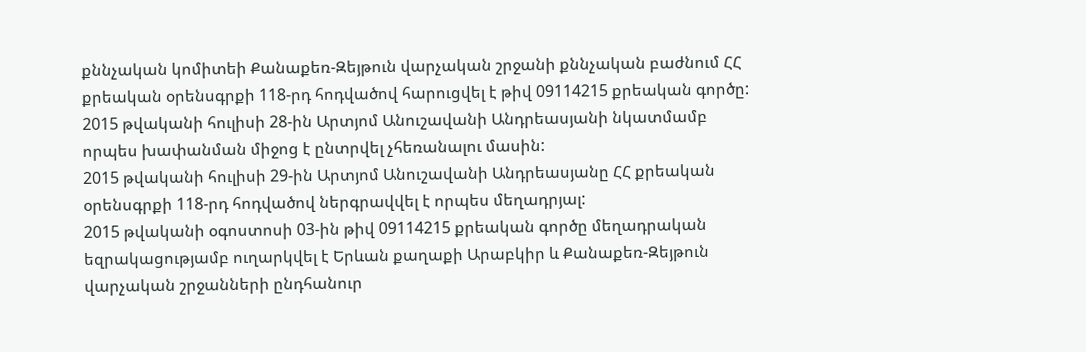քննչական կոմիտեի Քանաքեռ-Զեյթուն վարչական շրջանի քննչական բաժնում ՀՀ քրեական օրենսգրքի 118-րդ հոդվածով հարուցվել է թիվ 09114215 քրեական գործը:
2015 թվականի հուլիսի 28-ին Արտյոմ Անուշավանի Անդրեասյանի նկատմամբ որպես խափանման միջոց է ընտրվել չհեռանալու մասին:
2015 թվականի հուլիսի 29-ին Արտյոմ Անուշավանի Անդրեասյանը ՀՀ քրեական օրենսգրքի 118-րդ հոդվածով ներգրավվել է որպես մեղադրյալ:
2015 թվականի օգոստոսի 03-ին թիվ 09114215 քրեական գործը մեղադրական եզրակացությամբ ուղարկվել է Երևան քաղաքի Արաբկիր և Քանաքեռ-Զեյթուն վարչական շրջանների ընդհանուր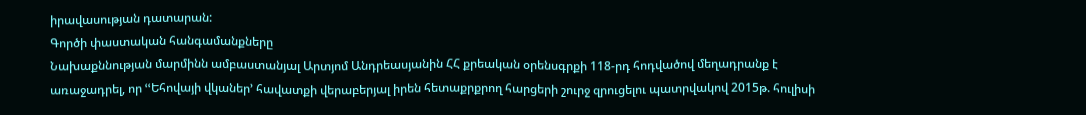իրավասության դատարան:
Գործի փաստական հանգամանքները
Նախաքննության մարմինն ամբաստանյալ Արտյոմ Անդրեասյանին ՀՀ քրեական օրենսգրքի 118-րդ հոդվածով մեղադրանք է առաջադրել, որ ՙՙԵհովայի վկաներ՚ հավատքի վերաբերյալ իրեն հետաքրքրող հարցերի շուրջ զրուցելու պատրվակով 2015թ. հուլիսի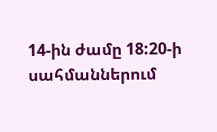14-ին ժամը 18:20-ի սահմաններում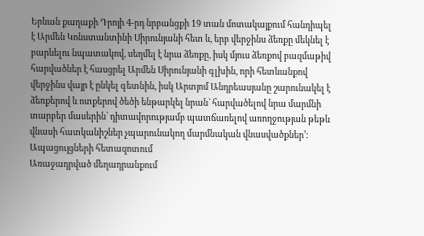Երևան քաղաքի Դրոյի 4-րդ նրբանցքի 19 տան մոտակայքում հանդիպել է Արմեն Կոնստանտինի Սիրունյանի հետ և, երբ վերջինս ձեռքը մեկնել է բարևելու նպատակով, սեղմել է նրա ձեռքը, իսկ մյուս ձեռքով բազմաթիվ հարվածներ է հասցրել Արմեն Սիրունյանի գլխին, որի հետևանքով վերջինս վայր է ընկել գետնին, իսկ Արտյոմ Անդրեասյանը շարունակել է ձեռքերով և ոտքերով ծեծի ենթարկել նրան` հարվածելով նրա մարմնի տարբեր մասերին՝ դիտավորությամբ պատճառելով առողջության թեթև վնասի հատկանիշներ չպարունակող մարմնական վնասվածքներ՚:
Ապացույցների հետազոտում
Առաջադրված մեղադրանքում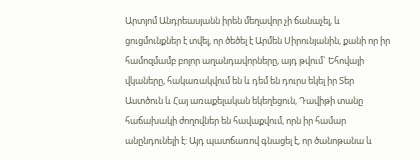Արտյոմ Անդրեասյանն իրեն մեղավոր չի ճանաչել, և ցուցմունքներ է տվել, որ ծեծել է Արմեն Սիրունյանին, քանի որ իր համոզմամբ բոլոր աղանդավորները, այդ թվում` Եհովայի վկաները, հակառակվում են և դեմ են դուրս եկել իր Տեր Աստծուն և Հայ առաքելական եկեղեցուն, Դավիթի տանը հաճախակի ժողովներ են հավաքվում, որն իր համար անընդունելի է: Այդ պատճառով գնացել է, որ ծանոթանա և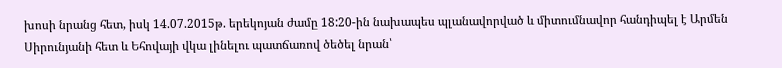խոսի նրանց հետ, իսկ 14.07.2015թ. երեկոյան ժամը 18:20-ին նախապես պլանավորված և միտումնավոր հանդիպել է Արմեն Սիրունյանի հետ և Եհովայի վկա լինելու պատճառով ծեծել նրան՝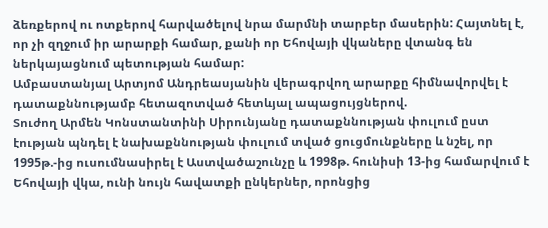ձեռքերով ու ոտքերով հարվածելով նրա մարմնի տարբեր մասերին: Հայտնել է, որ չի զղջում իր արարքի համար, քանի որ Եհովայի վկաները վտանգ են ներկայացնում պետության համար:
Ամբաստանյալ Արտյոմ Անդրեասյանին վերագրվող արարքը հիմնավորվել է դատաքննությամբ հետազոտված հետևյալ ապացույցներով.
Տուժող Արմեն Կոնստանտինի Սիրունյանը դատաքննության փուլում ըստ էության պնդել է նախաքննության փուլում տված ցուցմունքները և նշել, որ 1995թ.-ից ուսումնասիրել է Աստվածաշունչը և 1998թ. հունիսի 13-ից համարվում է Եհովայի վկա, ունի նույն հավատքի ընկերներ, որոնցից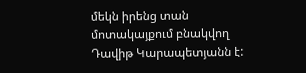մեկն իրենց տան մոտակայքում բնակվող Դավիթ Կարապետյանն է: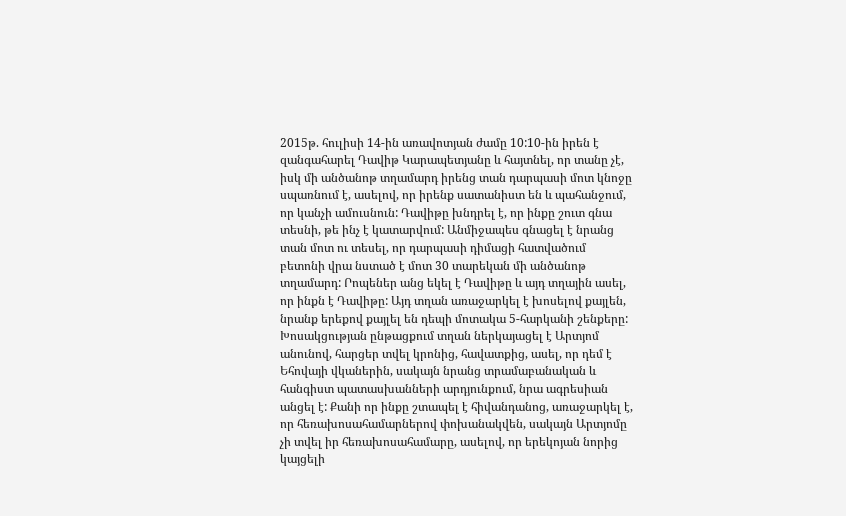2015թ. հուլիսի 14-ին առավոտյան ժամը 10:10-ին իրեն է զանգահարել Դավիթ Կարապետյանը և հայտնել, որ տանը չէ, իսկ մի անծանոթ տղամարդ իրենց տան դարպասի մոտ կնոջը սպառնում է, ասելով, որ իրենք սատանիստ են և պահանջում, որ կանչի ամուսնուն: Դավիթը խնդրել է, որ ինքը շուտ գնա տեսնի, թե ինչ է կատարվում: Անմիջապես գնացել է նրանց տան մոտ ու տեսել, որ դարպասի դիմացի հատվածում բետոնի վրա նստած է մոտ 30 տարեկան մի անծանոթ տղամարդ: Րոպեներ անց եկել է Դավիթը և այդ տղային ասել, որ ինքն է Դավիթը: Այդ տղան առաջարկել է խոսելով քայլեն, նրանք երեքով քայլել են դեպի մոտակա 5-հարկանի շենքերը: Խոսակցության ընթացքում տղան ներկայացել է Արտյոմ անունով, հարցեր տվել կրոնից, հավատքից, ասել, որ դեմ է Եհովայի վկաներին, սակայն նրանց տրամաբանական և հանգիստ պատասխանների արդյունքում, նրա ագրեսիան անցել է: Քանի որ ինքը շտապել է հիվանդանոց, առաջարկել է, որ հեռախոսահամարներով փոխանակվեն, սակայն Արտյոմը չի տվել իր հեռախոսահամարը, ասելով, որ երեկոյան նորից կայցելի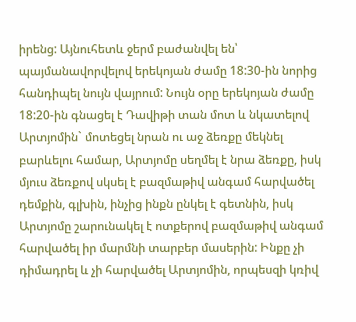իրենց: Այնուհետև ջերմ բաժանվել են՝ պայմանավորվելով երեկոյան ժամը 18:30-ին նորից հանդիպել նույն վայրում: Նույն օրը երեկոյան ժամը 18:20-ին գնացել է Դավիթի տան մոտ և նկատելով Արտյոմին` մոտեցել նրան ու աջ ձեռքը մեկնել բարևելու համար, Արտյոմը սեղմել է նրա ձեռքը, իսկ մյուս ձեռքով սկսել է բազմաթիվ անգամ հարվածել դեմքին, գլխին, ինչից ինքն ընկել է գետնին, իսկ Արտյոմը շարունակել է ոտքերով բազմաթիվ անգամ հարվածել իր մարմնի տարբեր մասերին: Ինքը չի դիմադրել և չի հարվածել Արտյոմին, որպեսզի կռիվ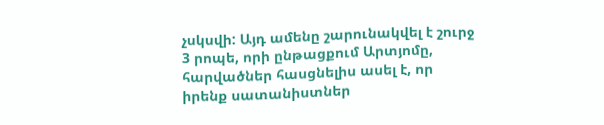չսկսվի: Այդ ամենը շարունակվել է շուրջ 3 րոպե, որի ընթացքում Արտյոմը, հարվածներ հասցնելիս ասել է, որ իրենք սատանիստներ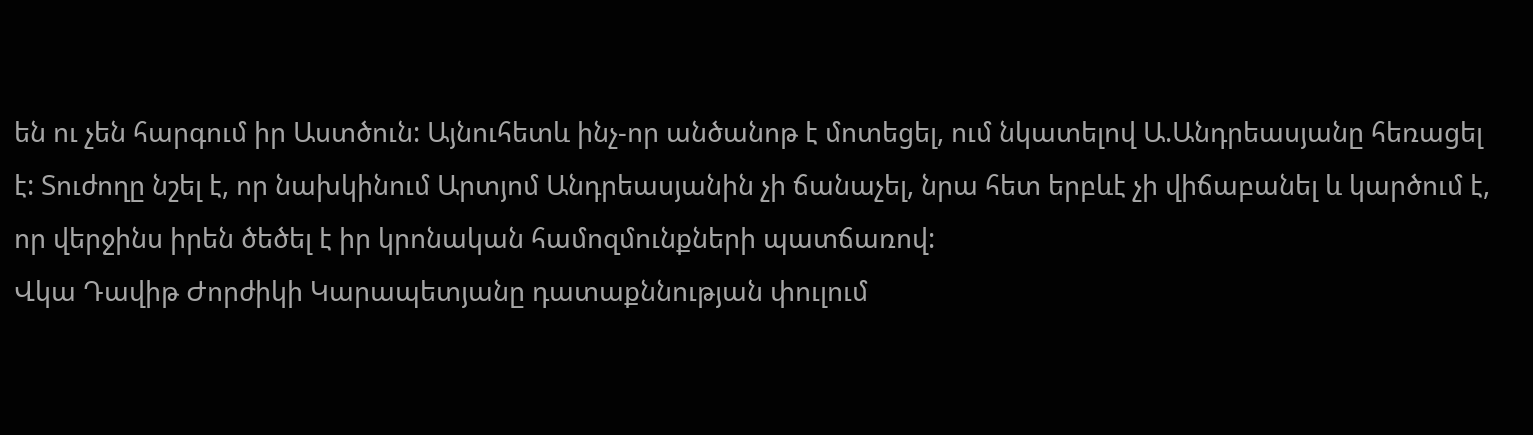են ու չեն հարգում իր Աստծուն: Այնուհետև ինչ-որ անծանոթ է մոտեցել, ում նկատելով Ա.Անդրեասյանը հեռացել է: Տուժողը նշել է, որ նախկինում Արտյոմ Անդրեասյանին չի ճանաչել, նրա հետ երբևէ չի վիճաբանել և կարծում է, որ վերջինս իրեն ծեծել է իր կրոնական համոզմունքների պատճառով:
Վկա Դավիթ Ժորժիկի Կարապետյանը դատաքննության փուլում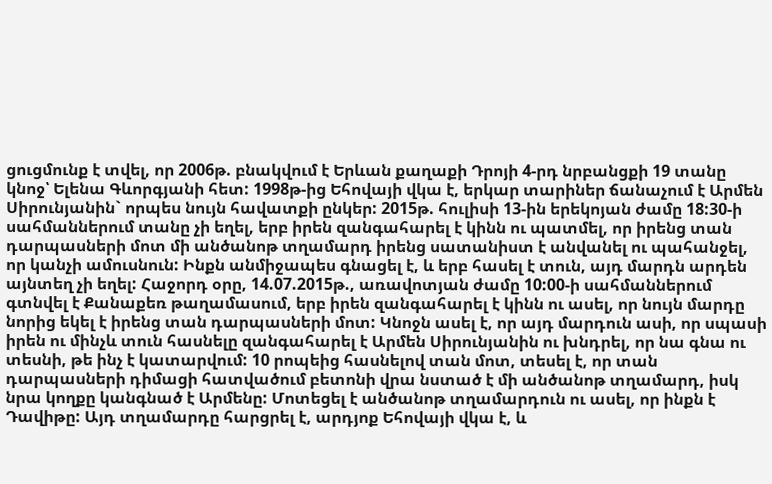ցուցմունք է տվել, որ 2006թ. բնակվում է Երևան քաղաքի Դրոյի 4-րդ նրբանցքի 19 տանը կնոջ՝ Ելենա Գևորգյանի հետ: 1998թ-ից Եհովայի վկա է, երկար տարիներ ճանաչում է Արմեն Սիրունյանին` որպես նույն հավատքի ընկեր: 2015թ. հուլիսի 13-ին երեկոյան ժամը 18:30-ի սահմաններում տանը չի եղել, երբ իրեն զանգահարել է կինն ու պատմել, որ իրենց տան դարպասների մոտ մի անծանոթ տղամարդ իրենց սատանիստ է անվանել ու պահանջել, որ կանչի ամուսնուն: Ինքն անմիջապես գնացել է, և երբ հասել է տուն, այդ մարդն արդեն այնտեղ չի եղել: Հաջորդ օրը, 14.07.2015թ., առավոտյան ժամը 10:00-ի սահմաններում գտնվել է Քանաքեռ թաղամասում, երբ իրեն զանգահարել է կինն ու ասել, որ նույն մարդը նորից եկել է իրենց տան դարպասների մոտ: Կնոջն ասել է, որ այդ մարդուն ասի, որ սպասի իրեն ու մինչև տուն հասնելը զանգահարել է Արմեն Սիրունյանին ու խնդրել, որ նա գնա ու տեսնի, թե ինչ է կատարվում: 10 րոպեից հասնելով տան մոտ, տեսել է, որ տան դարպասների դիմացի հատվածում բետոնի վրա նստած է մի անծանոթ տղամարդ, իսկ նրա կողքը կանգնած է Արմենը: Մոտեցել է անծանոթ տղամարդուն ու ասել, որ ինքն է Դավիթը: Այդ տղամարդը հարցրել է, արդյոք Եհովայի վկա է, և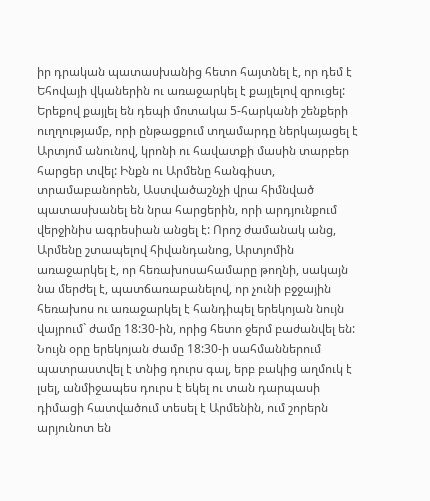իր դրական պատասխանից հետո հայտնել է, որ դեմ է Եհովայի վկաներին ու առաջարկել է քայլելով զրուցել: Երեքով քայլել են դեպի մոտակա 5-հարկանի շենքերի ուղղությամբ, որի ընթացքում տղամարդը ներկայացել է Արտյոմ անունով, կրոնի ու հավատքի մասին տարբեր հարցեր տվել: Ինքն ու Արմենը հանգիստ, տրամաբանորեն, Աստվածաշնչի վրա հիմնված պատասխանել են նրա հարցերին, որի արդյունքում վերջինիս ագրեսիան անցել է: Որոշ ժամանակ անց, Արմենը շտապելով հիվանդանոց, Արտյոմին առաջարկել է, որ հեռախոսահամարը թողնի, սակայն նա մերժել է, պատճառաբանելով, որ չունի բջջային հեռախոս ու առաջարկել է հանդիպել երեկոյան նույն վայրում` ժամը 18:30-ին, որից հետո ջերմ բաժանվել են: Նույն օրը երեկոյան ժամը 18:30-ի սահմաններում պատրաստվել է տնից դուրս գալ, երբ բակից աղմուկ է լսել, անմիջապես դուրս է եկել ու տան դարպասի դիմացի հատվածում տեսել է Արմենին, ում շորերն արյունոտ են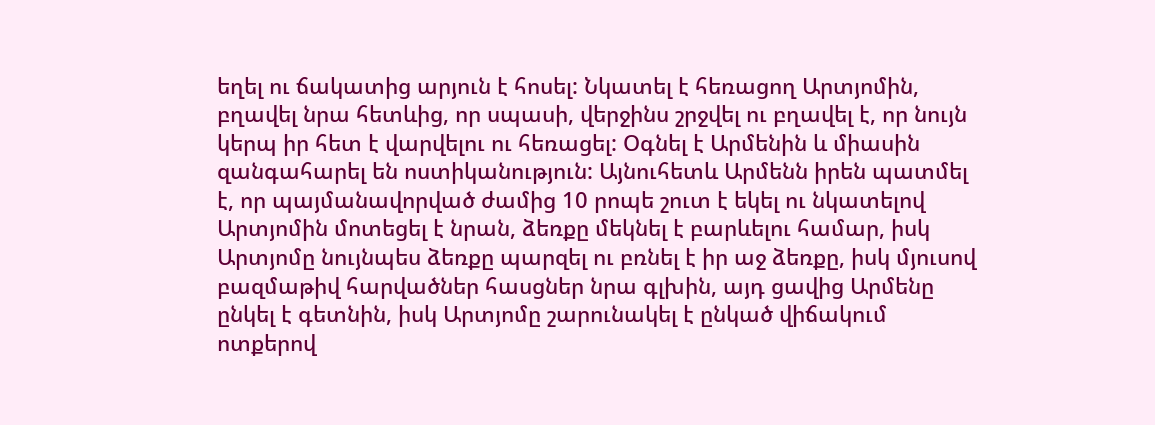եղել ու ճակատից արյուն է հոսել: Նկատել է հեռացող Արտյոմին, բղավել նրա հետևից, որ սպասի, վերջինս շրջվել ու բղավել է, որ նույն կերպ իր հետ է վարվելու ու հեռացել: Օգնել է Արմենին և միասին զանգահարել են ոստիկանություն: Այնուհետև Արմենն իրեն պատմել է, որ պայմանավորված ժամից 10 րոպե շուտ է եկել ու նկատելով Արտյոմին մոտեցել է նրան, ձեռքը մեկնել է բարևելու համար, իսկ Արտյոմը նույնպես ձեռքը պարզել ու բռնել է իր աջ ձեռքը, իսկ մյուսով բազմաթիվ հարվածներ հասցներ նրա գլխին, այդ ցավից Արմենը ընկել է գետնին, իսկ Արտյոմը շարունակել է ընկած վիճակում ոտքերով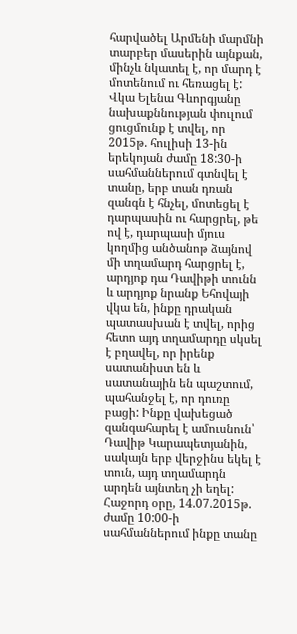հարվածել Արմենի մարմնի տարբեր մասերին այնքան, մինչև նկատել է, որ մարդ է մոտենում ու հեռացել է:
Վկա Ելենա Գևորգյանը նախաքննության փուլում ցուցմունք է տվել, որ 2015թ. հուլիսի 13-ին երեկոյան ժամը 18:30-ի սահմաններում գտնվել է տանը, երբ տան դռան զանգն է հնչել, մոտեցել է դարպասին ու հարցրել, թե ով է, դարպասի մյուս կողմից անծանոթ ձայնով մի տղամարդ հարցրել է, արդյոք դա Դավիթի տունն և արդյոք նրանք Եհովայի վկա են, ինքը դրական պատասխան է տվել, որից հետո այդ տղամարդը սկսել է բղավել, որ իրենք սատանիստ են և սատանային են պաշտում, պահանջել է, որ դուռը բացի: Ինքը վախեցած զանգահարել է ամուսնուն՝ Դավիթ Կարապետյանին, սակայն երբ վերջինս եկել է տուն, այդ տղամարդն արդեն այնտեղ չի եղել: Հաջորդ օրը, 14.07.2015թ. ժամը 10:00-ի սահմաններում ինքը տանը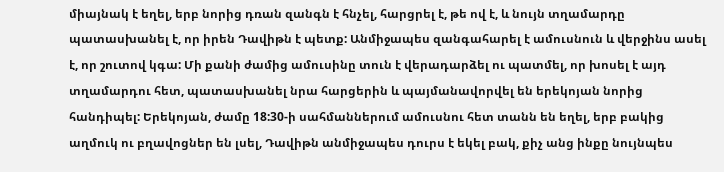միայնակ է եղել, երբ նորից դռան զանգն է հնչել, հարցրել է, թե ով է, և նույն տղամարդը պատասխանել է, որ իրեն Դավիթն է պետք: Անմիջապես զանգահարել է ամուսնուն և վերջինս ասել է, որ շուտով կգա: Մի քանի ժամից ամուսինը տուն է վերադարձել ու պատմել, որ խոսել է այդ տղամարդու հետ, պատասխանել նրա հարցերին և պայմանավորվել են երեկոյան նորից հանդիպել: Երեկոյան, ժամը 18:30-ի սահմաններում ամուսնու հետ տանն են եղել, երբ բակից աղմուկ ու բղավոցներ են լսել, Դավիթն անմիջապես դուրս է եկել բակ, քիչ անց ինքը նույնպես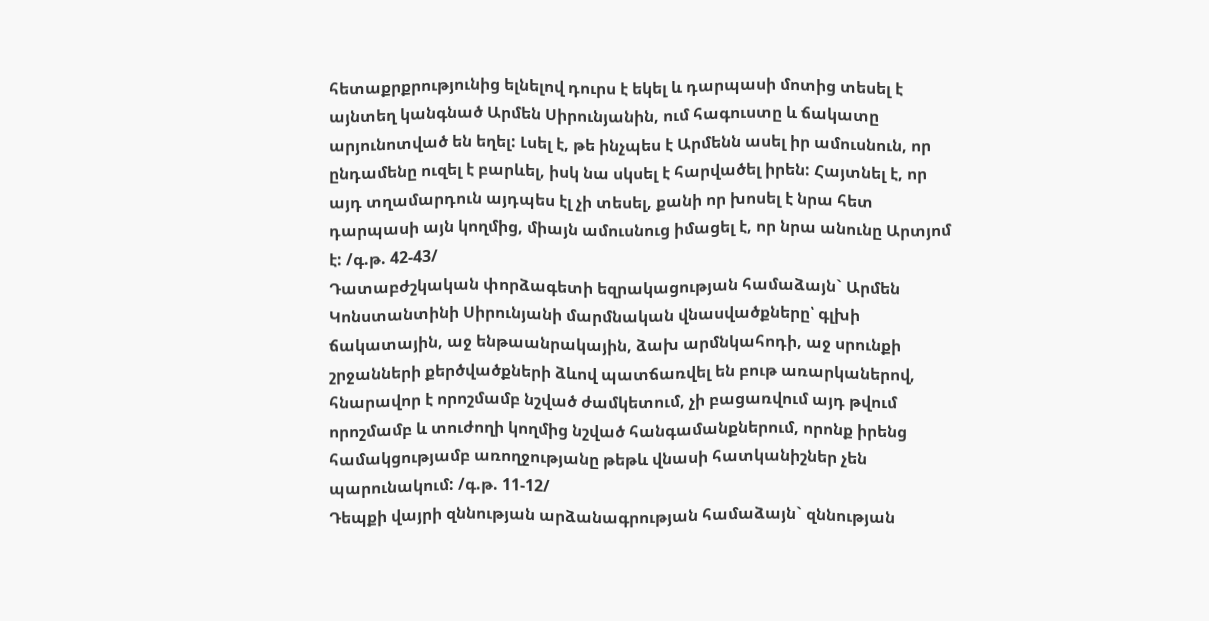հետաքրքրությունից ելնելով դուրս է եկել և դարպասի մոտից տեսել է այնտեղ կանգնած Արմեն Սիրունյանին, ում հագուստը և ճակատը արյունոտված են եղել: Լսել է, թե ինչպես է Արմենն ասել իր ամուսնուն, որ ընդամենը ուզել է բարևել, իսկ նա սկսել է հարվածել իրեն: Հայտնել է, որ այդ տղամարդուն այդպես էլ չի տեսել, քանի որ խոսել է նրա հետ դարպասի այն կողմից, միայն ամուսնուց իմացել է, որ նրա անունը Արտյոմ է: /գ.թ. 42-43/
Դատաբժշկական փորձագետի եզրակացության համաձայն` Արմեն Կոնստանտինի Սիրունյանի մարմնական վնասվածքները՝ գլխի ճակատային, աջ ենթաանրակային, ձախ արմնկահոդի, աջ սրունքի շրջանների քերծվածքների ձևով պատճառվել են բութ առարկաներով, հնարավոր է որոշմամբ նշված ժամկետում, չի բացառվում այդ թվում որոշմամբ և տուժողի կողմից նշված հանգամանքներում, որոնք իրենց համակցությամբ առողջությանը թեթև վնասի հատկանիշներ չեն պարունակում: /գ.թ. 11-12/
Դեպքի վայրի զննության արձանագրության համաձայն` զննության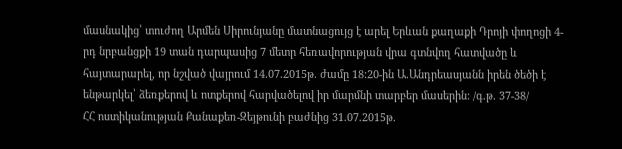մասնակից՝ տուժող Արմեն Սիրունյանը մատնացույց է արել Երևան քաղաքի Դրոյի փողոցի 4-րդ նրբանցքի 19 տան դարպասից 7 մետր հեռավորության վրա գտնվող հատվածը և հայտարարել, որ նշված վայրում 14.07.2015թ. ժամը 18:20-ին Ա.Անդրեասյանն իրեն ծեծի է ենթարկել՝ ձեռքերով և ոտքերով հարվածելով իր մարմնի տարբեր մասերին: /գ.թ. 37-38/
ՀՀ ոստիկանության Քանաքեռ-Զեյթունի բաժնից 31.07.2015թ.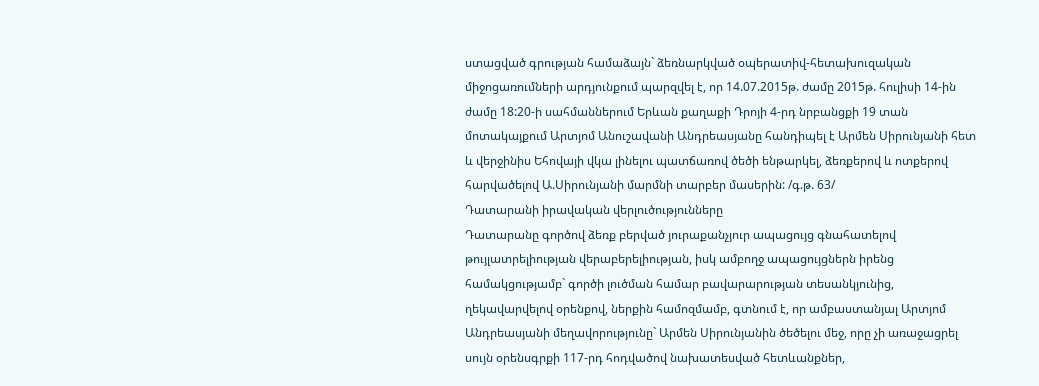ստացված գրության համաձայն` ձեռնարկված օպերատիվ-հետախուզական միջոցառումների արդյունքում պարզվել է, որ 14.07.2015թ. ժամը 2015թ. հուլիսի 14-ին ժամը 18:20-ի սահմաններում Երևան քաղաքի Դրոյի 4-րդ նրբանցքի 19 տան մոտակայքում Արտյոմ Անուշավանի Անդրեասյանը հանդիպել է Արմեն Սիրունյանի հետ և վերջինիս Եհովայի վկա լինելու պատճառով ծեծի ենթարկել, ձեռքերով և ոտքերով հարվածելով Ա.Սիրունյանի մարմնի տարբեր մասերին: /գ.թ. 63/
Դատարանի իրավական վերլուծությունները
Դատարանը գործով ձեռք բերված յուրաքանչյուր ապացույց գնահատելով թույլատրելիության վերաբերելիության, իսկ ամբողջ ապացույցներն իրենց համակցությամբ` գործի լուծման համար բավարարության տեսանկյունից, ղեկավարվելով օրենքով, ներքին համոզմամբ, գտնում է, որ ամբաստանյալ Արտյոմ Անդրեասյանի մեղավորությունը` Արմեն Սիրունյանին ծեծելու մեջ, որը չի առաջացրել սույն օրենսգրքի 117-րդ հոդվածով նախատեսված հետևանքներ,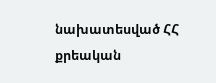նախատեսված ՀՀ քրեական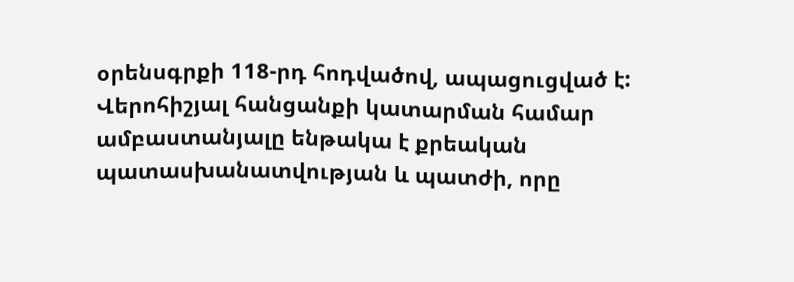օրենսգրքի 118-րդ հոդվածով, ապացուցված է:
Վերոհիշյալ հանցանքի կատարման համար ամբաստանյալը ենթակա է քրեական պատասխանատվության և պատժի, որը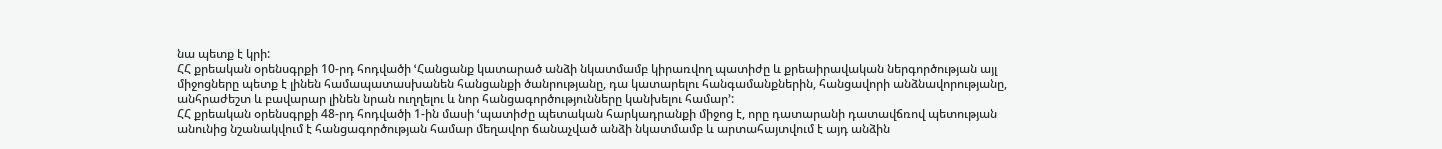նա պետք է կրի:
ՀՀ քրեական օրենսգրքի 10-րդ հոդվածի ՙՀանցանք կատարած անձի նկատմամբ կիրառվող պատիժը և քրեաիրավական ներգործության այլ միջոցները պետք է լինեն համապատասխանեն հանցանքի ծանրությանը, դա կատարելու հանգամանքներին, հանցավորի անձնավորությանը, անհրաժեշտ և բավարար լինեն նրան ուղղելու և նոր հանցագործությունները կանխելու համար՚:
ՀՀ քրեական օրենսգրքի 48-րդ հոդվածի 1-ին մասի ՙպատիժը պետական հարկադրանքի միջոց է, որը դատարանի դատավճռով պետության անունից նշանակվում է հանցագործության համար մեղավոր ճանաչված անձի նկատմամբ և արտահայտվում է այդ անձին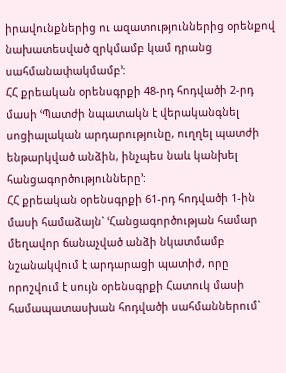իրավունքներից ու ազատություններից օրենքով նախատեսված զրկմամբ կամ դրանց սահմանափակմամբ՚:
ՀՀ քրեական օրենսգրքի 48-րդ հոդվածի 2-րդ մասի ՙՊատժի նպատակն է վերականգնել սոցիալական արդարությունը, ուղղել պատժի ենթարկված անձին, ինչպես նաև կանխել հանցագործությունները՚:
ՀՀ քրեական օրենսգրքի 61-րդ հոդվածի 1-ին մասի համաձայն` ՙՀանցագործության համար մեղավոր ճանաչված անձի նկատմամբ նշանակվում է արդարացի պատիժ, որը որոշվում է սույն օրենսգրքի Հատուկ մասի համապատասխան հոդվածի սահմաններում`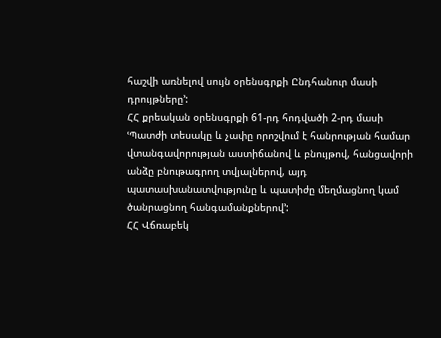հաշվի առնելով սույն օրենսգրքի Ընդհանուր մասի դրույթները՚:
ՀՀ քրեական օրենսգրքի 61-րդ հոդվածի 2-րդ մասի ՙՊատժի տեսակը և չափը որոշվում է հանրության համար վտանգավորության աստիճանով և բնույթով, հանցավորի անձը բնութագրող տվյալներով, այդ պատասխանատվությունը և պատիժը մեղմացնող կամ ծանրացնող հանգամանքներով՚:
ՀՀ Վճռաբեկ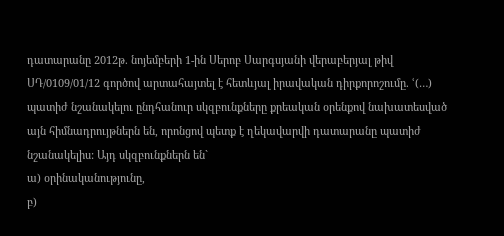դատարանը 2012թ. նոյեմբերի 1-ին Սերոբ Սարգսյանի վերաբերյալ թիվ ՍԴ/0109/01/12 գործով արտահայտել է հետևյալ իրավական դիրքորոշումը. ՙ(…) պատիժ նշանակելու ընդհանուր սկզբունքները քրեական օրենքով նախատեսված այն հիմնադրույթներն են, որոնցով պետք է ղեկավարվի դատարանը պատիժ նշանակելիս: Այդ սկզբունքներն են`
ա) օրինականությունը,
բ)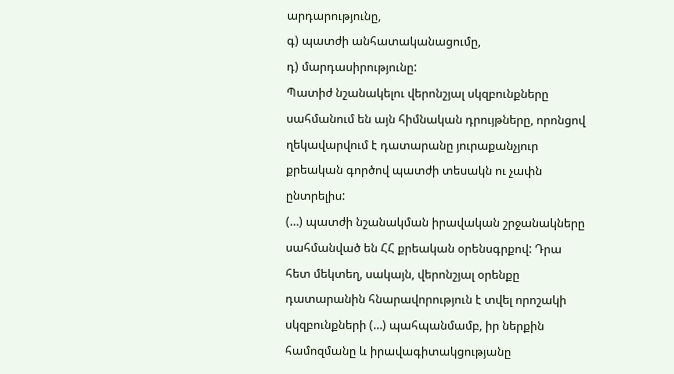արդարությունը,
գ) պատժի անհատականացումը,
դ) մարդասիրությունը:
Պատիժ նշանակելու վերոնշյալ սկզբունքները սահմանում են այն հիմնական դրույթները, որոնցով ղեկավարվում է դատարանը յուրաքանչյուր քրեական գործով պատժի տեսակն ու չափն ընտրելիս:
(…) պատժի նշանակման իրավական շրջանակները սահմանված են ՀՀ քրեական օրենսգրքով: Դրա հետ մեկտեղ, սակայն, վերոնշյալ օրենքը դատարանին հնարավորություն է տվել որոշակի սկզբունքների (…) պահպանմամբ, իր ներքին համոզմանը և իրավագիտակցությանը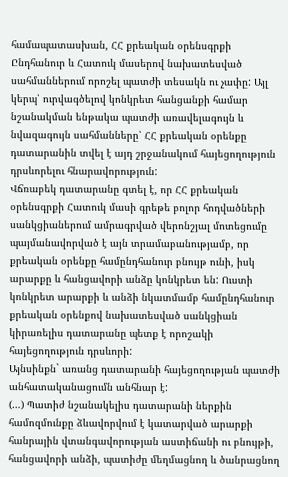համապատասխան, ՀՀ քրեական օրենսգրքի Ընդհանուր և Հատուկ մասերով նախատեսված սահմաններում որոշել պատժի տեսակն ու չափը: Այլ կերպ՝ ուրվագծելով կոնկրետ հանցանքի համար նշանակման ենթակա պատժի առավելագույն և նվազագույն սահմանները՝ ՀՀ քրեական օրենքը դատարանին տվել է այդ շրջանակում հայեցողություն դրսևորելու հնարավորություն:
Վճռաբեկ դատարանը գտել է, որ ՀՀ քրեական օրենսգրքի Հատուկ մասի գրեթե բոլոր հոդվածների սանկցիաներում ամրագրված վերոնշյալ մոտեցումը պայմանավորված է այն տրամաբանությամբ, որ քրեական օրենքը համընդհանուր բնույթ ունի, իսկ արարքը և հանցավորի անձը կոնկրետ են: Ուստի կոնկրետ արարքի և անձի նկատմամբ համընդհանուր քրեական օրենքով նախատեսված սանկցիան կիրառելիս դատարանը պետք է որոշակի հայեցողություն դրսևորի:
Այնսինքն` առանց դատարանի հայեցողության պատժի անհատականացումն անհնար է:
(…) Պատիժ նշանակելիս դատարանի ներքին համոզմունքը ձևավորվում է կատարված արարքի հանրային վտանգավորության աստիճանի ու բնույթի, հանցավորի անձի, պատիժը մեղմացնող և ծանրացնող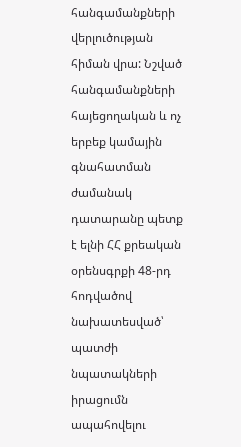հանգամանքների վերլուծության հիման վրա: Նշված հանգամանքների հայեցողական և ոչ երբեք կամային գնահատման ժամանակ դատարանը պետք է ելնի ՀՀ քրեական օրենսգրքի 48-րդ հոդվածով նախատեսված՝ պատժի նպատակների իրացումն ապահովելու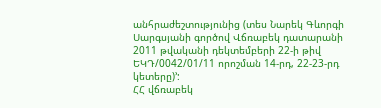անհրաժեշտությունից (տես Նարեկ Գևորգի Սարգսյանի գործով Վճռաբեկ դատարանի 2011 թվականի դեկտեմբերի 22-ի թիվ ԵԿԴ/0042/01/11 որոշման 14-րդ, 22-23-րդ կետերը)՚:
ՀՀ վճռաբեկ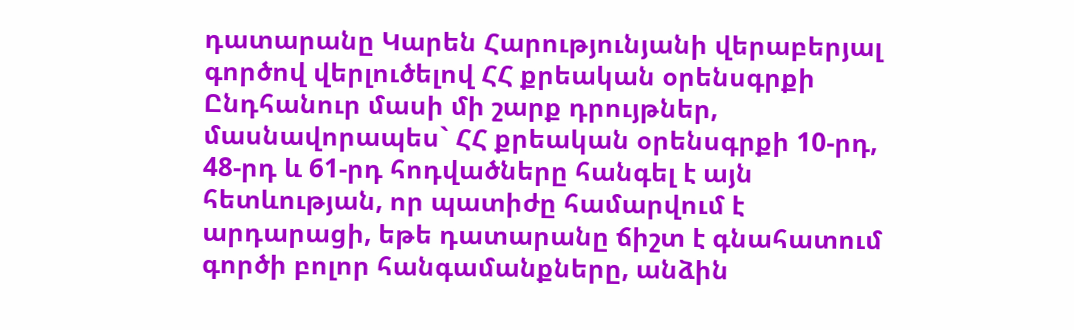դատարանը Կարեն Հարությունյանի վերաբերյալ գործով վերլուծելով ՀՀ քրեական օրենսգրքի Ընդհանուր մասի մի շարք դրույթներ, մասնավորապես` ՀՀ քրեական օրենսգրքի 10-րդ, 48-րդ և 61-րդ հոդվածները հանգել է այն հետևության, որ պատիժը համարվում է արդարացի, եթե դատարանը ճիշտ է գնահատում գործի բոլոր հանգամանքները, անձին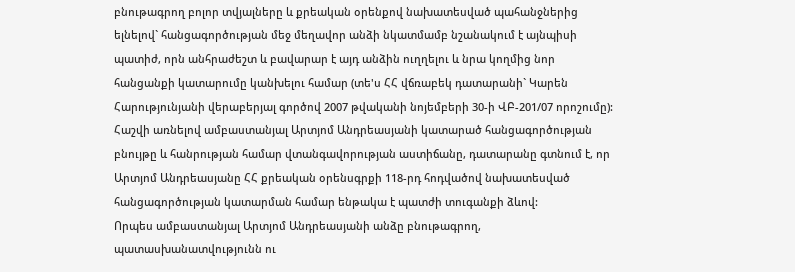բնութագրող բոլոր տվյալները և քրեական օրենքով նախատեսված պահանջներից ելնելով` հանցագործության մեջ մեղավոր անձի նկատմամբ նշանակում է այնպիսի պատիժ, որն անհրաժեշտ և բավարար է այդ անձին ուղղելու և նրա կողմից նոր հանցանքի կատարումը կանխելու համար (տե'ս ՀՀ վճռաբեկ դատարանի` Կարեն Հարությունյանի վերաբերյալ գործով 2007 թվականի նոյեմբերի 30-ի ՎԲ-201/07 որոշումը):
Հաշվի առնելով ամբաստանյալ Արտյոմ Անդրեասյանի կատարած հանցագործության բնույթը և հանրության համար վտանգավորության աստիճանը, դատարանը գտնում է, որ Արտյոմ Անդրեասյանը ՀՀ քրեական օրենսգրքի 118-րդ հոդվածով նախատեսված հանցագործության կատարման համար ենթակա է պատժի տուգանքի ձևով:
Որպես ամբաստանյալ Արտյոմ Անդրեասյանի անձը բնութագրող, պատասխանատվությունն ու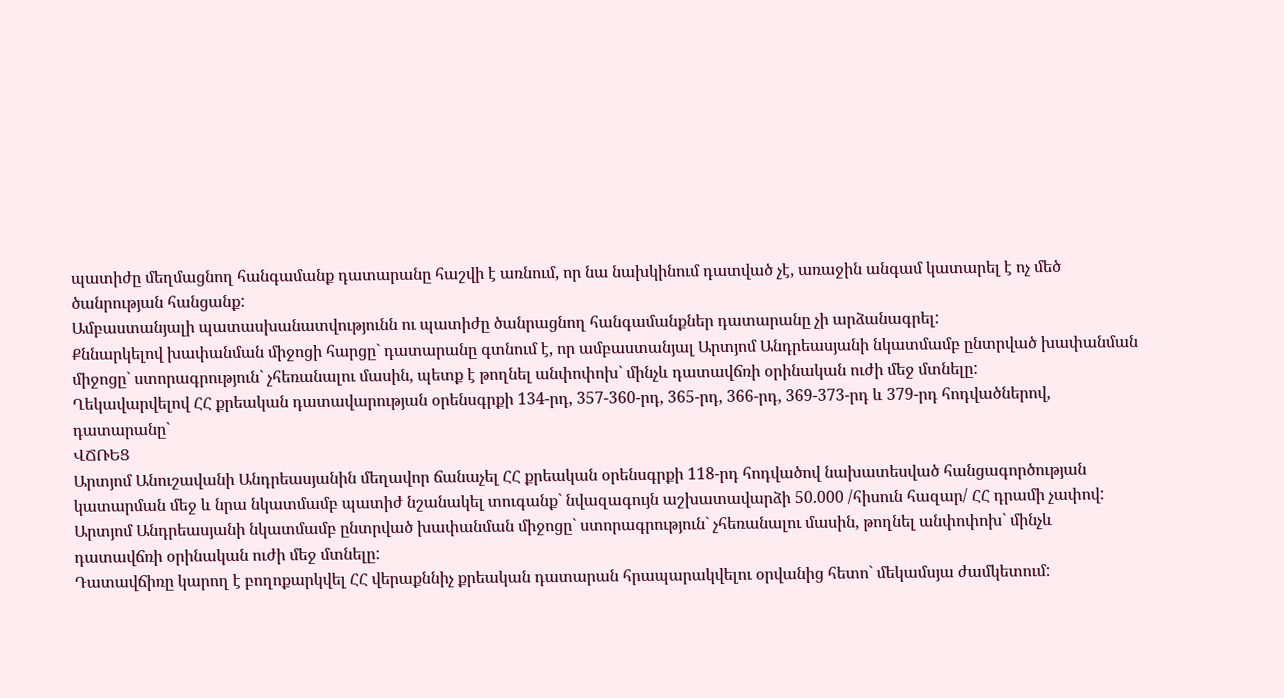պատիժը մեղմացնող հանգամանք դատարանը հաշվի է առնում, որ նա նախկինում դատված չէ, առաջին անգամ կատարել է ոչ մեծ ծանրության հանցանք:
Ամբաստանյալի պատասխանատվությունն ու պատիժը ծանրացնող հանգամանքներ դատարանը չի արձանագրել:
Քննարկելով խափանման միջոցի հարցը` դատարանը գտնում է, որ ամբաստանյալ Արտյոմ Անդրեասյանի նկատմամբ ընտրված խափանման միջոցը` ստորագրություն` չհեռանալու մասին, պետք է թողնել անփոփոխ` մինչև դատավճռի օրինական ուժի մեջ մտնելը:
Ղեկավարվելով ՀՀ քրեական դատավարության օրենսգրքի 134-րդ, 357-360-րդ, 365-րդ, 366-րդ, 369-373-րդ և 379-րդ հոդվածներով, դատարանը`
ՎՃՌԵՑ
Արտյոմ Անուշավանի Անդրեասյանին մեղավոր ճանաչել ՀՀ քրեական օրենսգրքի 118-րդ հոդվածով նախատեսված հանցագործության կատարման մեջ և նրա նկատմամբ պատիժ նշանակել տուգանք` նվազագույն աշխատավարձի 50.000 /հիսուն հազար/ ՀՀ դրամի չափով:
Արտյոմ Անդրեասյանի նկատմամբ ընտրված խափանման միջոցը` ստորագրություն` չհեռանալու մասին, թողնել անփոփոխ` մինչև դատավճռի օրինական ուժի մեջ մտնելը:
Դատավճիռը կարող է բողոքարկվել ՀՀ վերաքննիչ քրեական դատարան հրապարակվելու օրվանից հետո` մեկամսյա ժամկետում: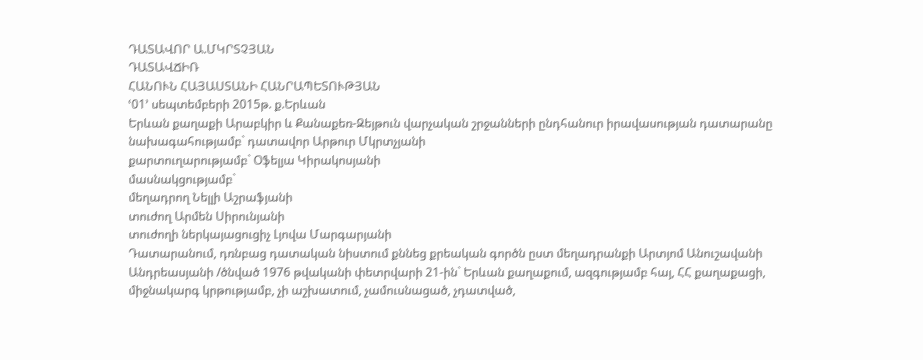ԴԱՏԱՎՈՐ Ա.ՄԿՐՏՉՅԱՆ
ԴԱՏԱՎՃԻՌ
ՀԱՆՈՒՆ ՀԱՅԱՍՏԱՆԻ ՀԱՆՐԱՊԵՏՈՒԹՅԱՆ
ՙ01՚ սեպտեմբերի 2015թ. ք.Երևան
Երևան քաղաքի Արաբկիր և Քանաքեռ-Զեյթուն վարչական շրջանների ընդհանուր իրավասության դատարանը
նախագահությամբ` դատավոր Արթուր Մկրտչյանի
քարտուղարությամբ` Օֆելյա Կիրակոսյանի
մասնակցությամբ`
մեղադրող Նելլի Աշրաֆյանի
տուժող Արմեն Սիրունյանի
տուժողի ներկայացուցիչ Լյովա Մարգարյանի
Դատարանում, դռնբաց դատական նիստում քննեց քրեական գործն ըստ մեղադրանքի Արտյոմ Անուշավանի Անդրեասյանի /ծնված 1976 թվականի փետրվարի 21-ին` Երևան քաղաքում, ազգությամբ հայ, ՀՀ քաղաքացի, միջնակարգ կրթությամբ, չի աշխատում, չամուսնացած, չդատված,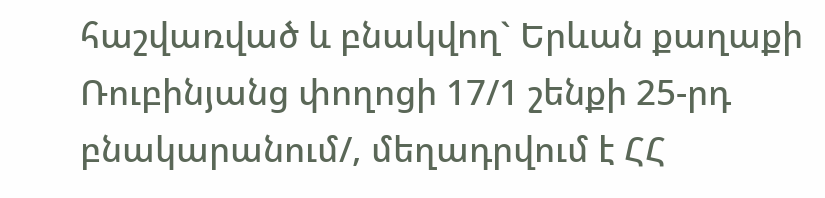հաշվառված և բնակվող` Երևան քաղաքի Ռուբինյանց փողոցի 17/1 շենքի 25-րդ բնակարանում/, մեղադրվում է ՀՀ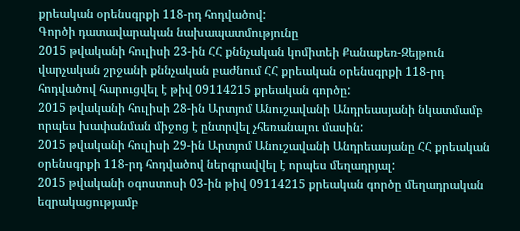քրեական օրենսգրքի 118-րդ հոդվածով:
Գործի դատավարական նախապատմությունը
2015 թվականի հուլիսի 23-ին ՀՀ քննչական կոմիտեի Քանաքեռ-Զեյթուն վարչական շրջանի քննչական բաժնում ՀՀ քրեական օրենսգրքի 118-րդ հոդվածով հարուցվել է թիվ 09114215 քրեական գործը:
2015 թվականի հուլիսի 28-ին Արտյոմ Անուշավանի Անդրեասյանի նկատմամբ որպես խափանման միջոց է ընտրվել չհեռանալու մասին:
2015 թվականի հուլիսի 29-ին Արտյոմ Անուշավանի Անդրեասյանը ՀՀ քրեական օրենսգրքի 118-րդ հոդվածով ներգրավվել է որպես մեղադրյալ:
2015 թվականի օգոստոսի 03-ին թիվ 09114215 քրեական գործը մեղադրական եզրակացությամբ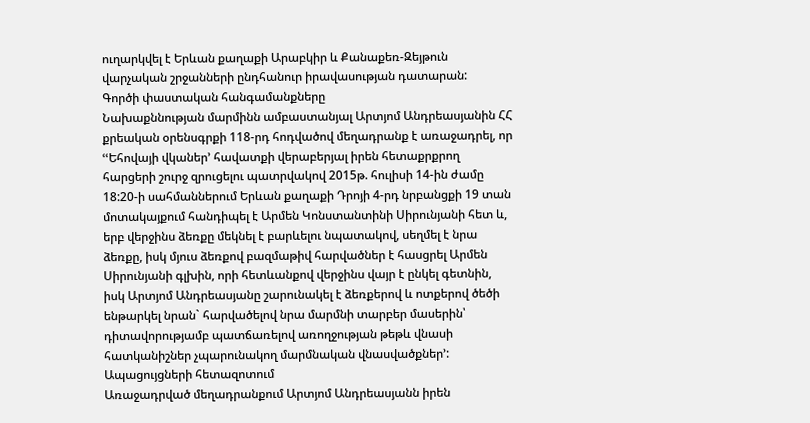ուղարկվել է Երևան քաղաքի Արաբկիր և Քանաքեռ-Զեյթուն վարչական շրջանների ընդհանուր իրավասության դատարան:
Գործի փաստական հանգամանքները
Նախաքննության մարմինն ամբաստանյալ Արտյոմ Անդրեասյանին ՀՀ քրեական օրենսգրքի 118-րդ հոդվածով մեղադրանք է առաջադրել, որ ՙՙԵհովայի վկաներ՚ հավատքի վերաբերյալ իրեն հետաքրքրող հարցերի շուրջ զրուցելու պատրվակով 2015թ. հուլիսի 14-ին ժամը 18:20-ի սահմաններում Երևան քաղաքի Դրոյի 4-րդ նրբանցքի 19 տան մոտակայքում հանդիպել է Արմեն Կոնստանտինի Սիրունյանի հետ և, երբ վերջինս ձեռքը մեկնել է բարևելու նպատակով, սեղմել է նրա ձեռքը, իսկ մյուս ձեռքով բազմաթիվ հարվածներ է հասցրել Արմեն Սիրունյանի գլխին, որի հետևանքով վերջինս վայր է ընկել գետնին, իսկ Արտյոմ Անդրեասյանը շարունակել է ձեռքերով և ոտքերով ծեծի ենթարկել նրան` հարվածելով նրա մարմնի տարբեր մասերին՝ դիտավորությամբ պատճառելով առողջության թեթև վնասի հատկանիշներ չպարունակող մարմնական վնասվածքներ՚:
Ապացույցների հետազոտում
Առաջադրված մեղադրանքում Արտյոմ Անդրեասյանն իրեն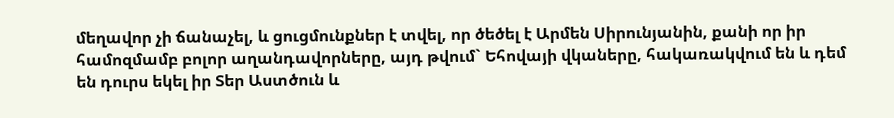մեղավոր չի ճանաչել, և ցուցմունքներ է տվել, որ ծեծել է Արմեն Սիրունյանին, քանի որ իր համոզմամբ բոլոր աղանդավորները, այդ թվում` Եհովայի վկաները, հակառակվում են և դեմ են դուրս եկել իր Տեր Աստծուն և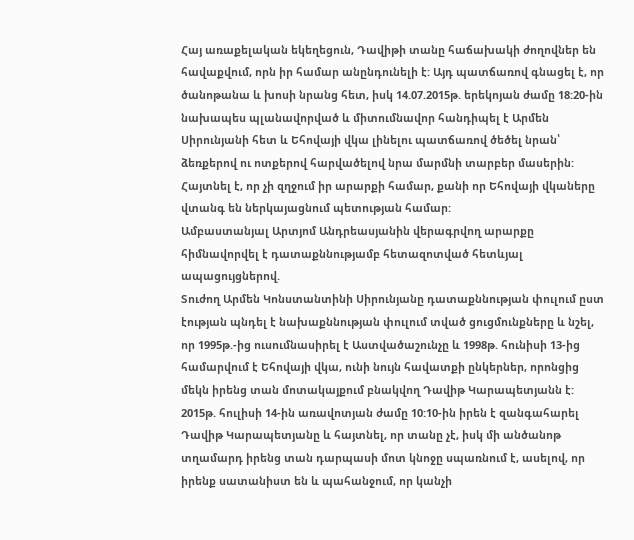Հայ առաքելական եկեղեցուն, Դավիթի տանը հաճախակի ժողովներ են հավաքվում, որն իր համար անընդունելի է: Այդ պատճառով գնացել է, որ ծանոթանա և խոսի նրանց հետ, իսկ 14.07.2015թ. երեկոյան ժամը 18:20-ին նախապես պլանավորված և միտումնավոր հանդիպել է Արմեն Սիրունյանի հետ և Եհովայի վկա լինելու պատճառով ծեծել նրան՝ ձեռքերով ու ոտքերով հարվածելով նրա մարմնի տարբեր մասերին: Հայտնել է, որ չի զղջում իր արարքի համար, քանի որ Եհովայի վկաները վտանգ են ներկայացնում պետության համար:
Ամբաստանյալ Արտյոմ Անդրեասյանին վերագրվող արարքը հիմնավորվել է դատաքննությամբ հետազոտված հետևյալ ապացույցներով.
Տուժող Արմեն Կոնստանտինի Սիրունյանը դատաքննության փուլում ըստ էության պնդել է նախաքննության փուլում տված ցուցմունքները և նշել, որ 1995թ.-ից ուսումնասիրել է Աստվածաշունչը և 1998թ. հունիսի 13-ից համարվում է Եհովայի վկա, ունի նույն հավատքի ընկերներ, որոնցից մեկն իրենց տան մոտակայքում բնակվող Դավիթ Կարապետյանն է: 2015թ. հուլիսի 14-ին առավոտյան ժամը 10:10-ին իրեն է զանգահարել Դավիթ Կարապետյանը և հայտնել, որ տանը չէ, իսկ մի անծանոթ տղամարդ իրենց տան դարպասի մոտ կնոջը սպառնում է, ասելով, որ իրենք սատանիստ են և պահանջում, որ կանչի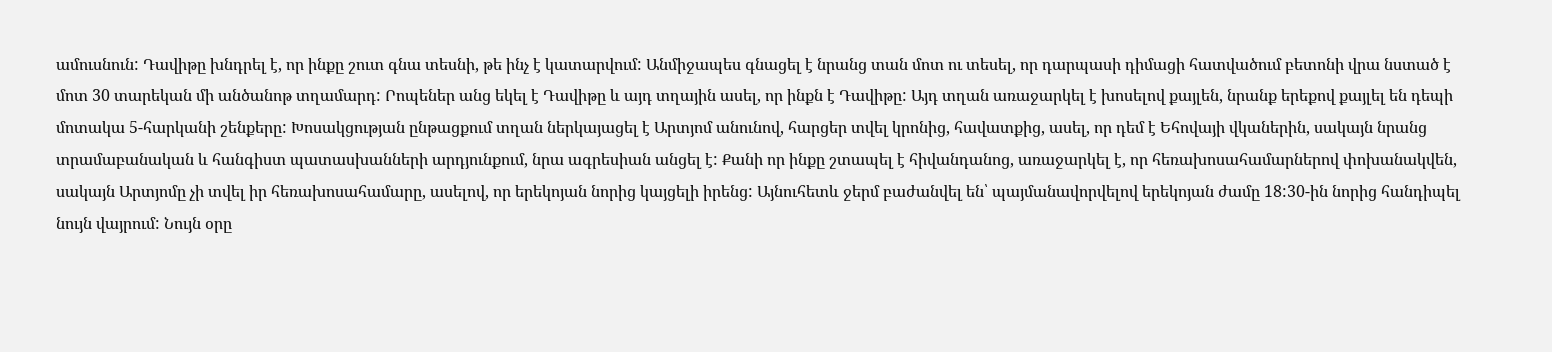ամուսնուն: Դավիթը խնդրել է, որ ինքը շուտ գնա տեսնի, թե ինչ է կատարվում: Անմիջապես գնացել է նրանց տան մոտ ու տեսել, որ դարպասի դիմացի հատվածում բետոնի վրա նստած է մոտ 30 տարեկան մի անծանոթ տղամարդ: Րոպեներ անց եկել է Դավիթը և այդ տղային ասել, որ ինքն է Դավիթը: Այդ տղան առաջարկել է խոսելով քայլեն, նրանք երեքով քայլել են դեպի մոտակա 5-հարկանի շենքերը: Խոսակցության ընթացքում տղան ներկայացել է Արտյոմ անունով, հարցեր տվել կրոնից, հավատքից, ասել, որ դեմ է Եհովայի վկաներին, սակայն նրանց տրամաբանական և հանգիստ պատասխանների արդյունքում, նրա ագրեսիան անցել է: Քանի որ ինքը շտապել է հիվանդանոց, առաջարկել է, որ հեռախոսահամարներով փոխանակվեն, սակայն Արտյոմը չի տվել իր հեռախոսահամարը, ասելով, որ երեկոյան նորից կայցելի իրենց: Այնուհետև ջերմ բաժանվել են՝ պայմանավորվելով երեկոյան ժամը 18:30-ին նորից հանդիպել նույն վայրում: Նույն օրը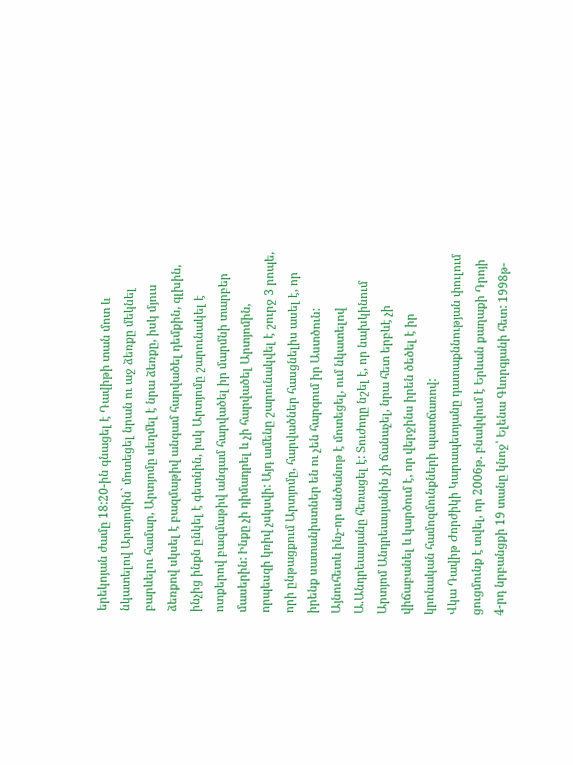երեկոյան ժամը 18:20-ին գնացել է Դավիթի տան մոտ և նկատելով Արտյոմին` մոտեցել նրան ու աջ ձեռքը մեկնել բարևելու համար, Արտյոմը սեղմել է նրա ձեռքը, իսկ մյուս ձեռքով սկսել է բազմաթիվ անգամ հարվածել դեմքին, գլխին, ինչից ինքն ընկել է գետնին, իսկ Արտյոմը շարունակել է ոտքերով բազմաթիվ անգամ հարվածել իր մարմնի տարբեր մասերին: Ինքը չի դիմադրել և չի հարվածել Արտյոմին, որպեսզի կռիվ չսկսվի: Այդ ամենը շարունակվել է շուրջ 3 րոպե, որի ընթացքում Արտյոմը, հարվածներ հասցնելիս ասել է, որ իրենք սատանիստներ են ու չեն հարգում իր Աստծուն: Այնուհետև ինչ-որ անծանոթ է մոտեցել, ում նկատելով Ա.Անդրեասյանը հեռացել է: Տուժողը նշել է, որ նախկինում Արտյոմ Անդրեասյանին չի ճանաչել, նրա հետ երբևէ չի վիճաբանել և կարծում է, որ վերջինս իրեն ծեծել է իր կրոնական համոզմունքների պատճառով:
Վկա Դավիթ Ժորժիկի Կարապետյանը դատաքննության փուլում ցուցմունք է տվել, որ 2006թ. բնակվում է Երևան քաղաքի Դրոյի 4-րդ նրբանցքի 19 տանը կնոջ՝ Ելենա Գևորգյանի հետ: 1998թ-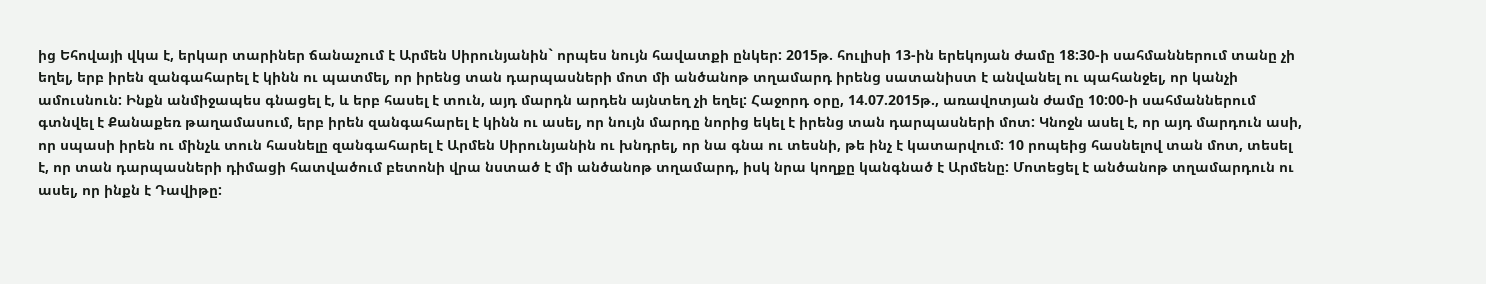ից Եհովայի վկա է, երկար տարիներ ճանաչում է Արմեն Սիրունյանին` որպես նույն հավատքի ընկեր: 2015թ. հուլիսի 13-ին երեկոյան ժամը 18:30-ի սահմաններում տանը չի եղել, երբ իրեն զանգահարել է կինն ու պատմել, որ իրենց տան դարպասների մոտ մի անծանոթ տղամարդ իրենց սատանիստ է անվանել ու պահանջել, որ կանչի ամուսնուն: Ինքն անմիջապես գնացել է, և երբ հասել է տուն, այդ մարդն արդեն այնտեղ չի եղել: Հաջորդ օրը, 14.07.2015թ., առավոտյան ժամը 10:00-ի սահմաններում գտնվել է Քանաքեռ թաղամասում, երբ իրեն զանգահարել է կինն ու ասել, որ նույն մարդը նորից եկել է իրենց տան դարպասների մոտ: Կնոջն ասել է, որ այդ մարդուն ասի, որ սպասի իրեն ու մինչև տուն հասնելը զանգահարել է Արմեն Սիրունյանին ու խնդրել, որ նա գնա ու տեսնի, թե ինչ է կատարվում: 10 րոպեից հասնելով տան մոտ, տեսել է, որ տան դարպասների դիմացի հատվածում բետոնի վրա նստած է մի անծանոթ տղամարդ, իսկ նրա կողքը կանգնած է Արմենը: Մոտեցել է անծանոթ տղամարդուն ու ասել, որ ինքն է Դավիթը: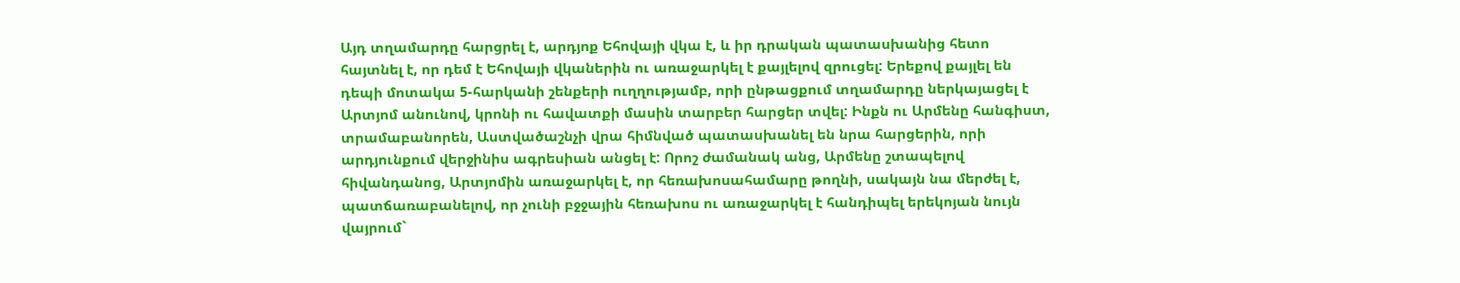Այդ տղամարդը հարցրել է, արդյոք Եհովայի վկա է, և իր դրական պատասխանից հետո հայտնել է, որ դեմ է Եհովայի վկաներին ու առաջարկել է քայլելով զրուցել: Երեքով քայլել են դեպի մոտակա 5-հարկանի շենքերի ուղղությամբ, որի ընթացքում տղամարդը ներկայացել է Արտյոմ անունով, կրոնի ու հավատքի մասին տարբեր հարցեր տվել: Ինքն ու Արմենը հանգիստ, տրամաբանորեն, Աստվածաշնչի վրա հիմնված պատասխանել են նրա հարցերին, որի արդյունքում վերջինիս ագրեսիան անցել է: Որոշ ժամանակ անց, Արմենը շտապելով հիվանդանոց, Արտյոմին առաջարկել է, որ հեռախոսահամարը թողնի, սակայն նա մերժել է, պատճառաբանելով, որ չունի բջջային հեռախոս ու առաջարկել է հանդիպել երեկոյան նույն վայրում`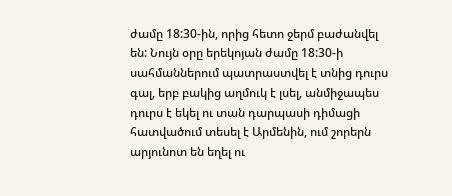ժամը 18:30-ին, որից հետո ջերմ բաժանվել են: Նույն օրը երեկոյան ժամը 18:30-ի սահմաններում պատրաստվել է տնից դուրս գալ, երբ բակից աղմուկ է լսել, անմիջապես դուրս է եկել ու տան դարպասի դիմացի հատվածում տեսել է Արմենին, ում շորերն արյունոտ են եղել ու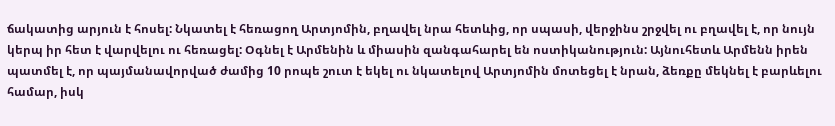ճակատից արյուն է հոսել: Նկատել է հեռացող Արտյոմին, բղավել նրա հետևից, որ սպասի, վերջինս շրջվել ու բղավել է, որ նույն կերպ իր հետ է վարվելու ու հեռացել: Օգնել է Արմենին և միասին զանգահարել են ոստիկանություն: Այնուհետև Արմենն իրեն պատմել է, որ պայմանավորված ժամից 10 րոպե շուտ է եկել ու նկատելով Արտյոմին մոտեցել է նրան, ձեռքը մեկնել է բարևելու համար, իսկ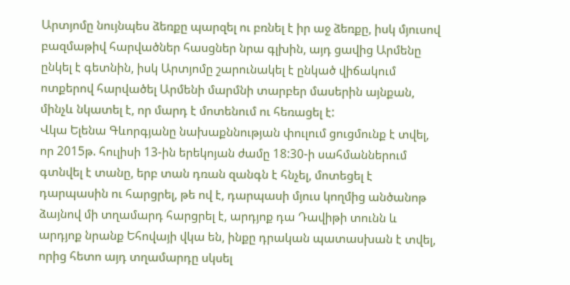Արտյոմը նույնպես ձեռքը պարզել ու բռնել է իր աջ ձեռքը, իսկ մյուսով բազմաթիվ հարվածներ հասցներ նրա գլխին, այդ ցավից Արմենը ընկել է գետնին, իսկ Արտյոմը շարունակել է ընկած վիճակում ոտքերով հարվածել Արմենի մարմնի տարբեր մասերին այնքան, մինչև նկատել է, որ մարդ է մոտենում ու հեռացել է:
Վկա Ելենա Գևորգյանը նախաքննության փուլում ցուցմունք է տվել, որ 2015թ. հուլիսի 13-ին երեկոյան ժամը 18:30-ի սահմաններում գտնվել է տանը, երբ տան դռան զանգն է հնչել, մոտեցել է դարպասին ու հարցրել, թե ով է, դարպասի մյուս կողմից անծանոթ ձայնով մի տղամարդ հարցրել է, արդյոք դա Դավիթի տունն և արդյոք նրանք Եհովայի վկա են, ինքը դրական պատասխան է տվել, որից հետո այդ տղամարդը սկսել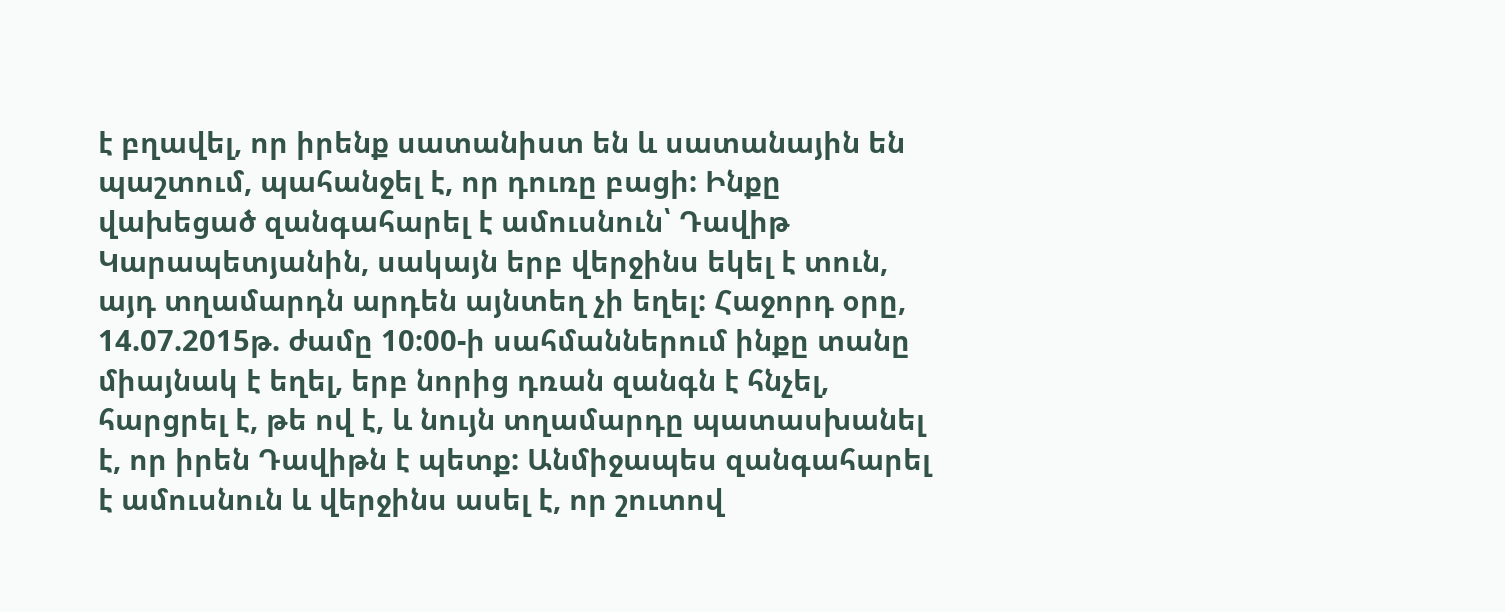է բղավել, որ իրենք սատանիստ են և սատանային են պաշտում, պահանջել է, որ դուռը բացի: Ինքը վախեցած զանգահարել է ամուսնուն՝ Դավիթ Կարապետյանին, սակայն երբ վերջինս եկել է տուն, այդ տղամարդն արդեն այնտեղ չի եղել: Հաջորդ օրը, 14.07.2015թ. ժամը 10:00-ի սահմաններում ինքը տանը միայնակ է եղել, երբ նորից դռան զանգն է հնչել, հարցրել է, թե ով է, և նույն տղամարդը պատասխանել է, որ իրեն Դավիթն է պետք: Անմիջապես զանգահարել է ամուսնուն և վերջինս ասել է, որ շուտով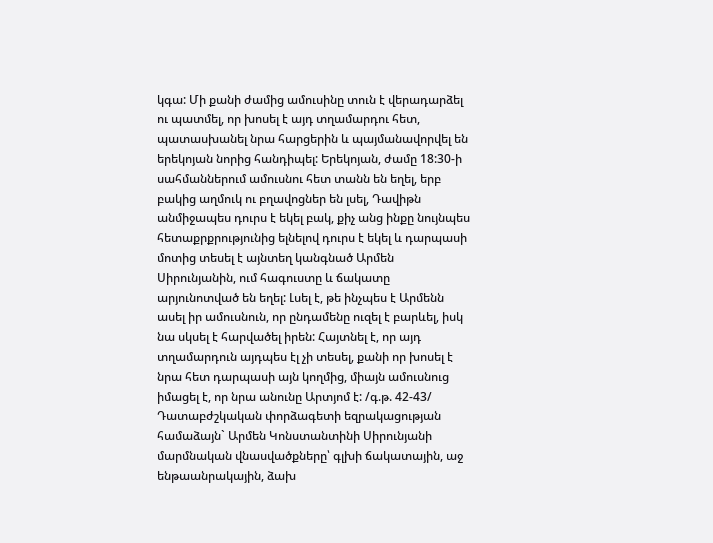կգա: Մի քանի ժամից ամուսինը տուն է վերադարձել ու պատմել, որ խոսել է այդ տղամարդու հետ, պատասխանել նրա հարցերին և պայմանավորվել են երեկոյան նորից հանդիպել: Երեկոյան, ժամը 18:30-ի սահմաններում ամուսնու հետ տանն են եղել, երբ բակից աղմուկ ու բղավոցներ են լսել, Դավիթն անմիջապես դուրս է եկել բակ, քիչ անց ինքը նույնպես հետաքրքրությունից ելնելով դուրս է եկել և դարպասի մոտից տեսել է այնտեղ կանգնած Արմեն Սիրունյանին, ում հագուստը և ճակատը արյունոտված են եղել: Լսել է, թե ինչպես է Արմենն ասել իր ամուսնուն, որ ընդամենը ուզել է բարևել, իսկ նա սկսել է հարվածել իրեն: Հայտնել է, որ այդ տղամարդուն այդպես էլ չի տեսել, քանի որ խոսել է նրա հետ դարպասի այն կողմից, միայն ամուսնուց իմացել է, որ նրա անունը Արտյոմ է: /գ.թ. 42-43/
Դատաբժշկական փորձագետի եզրակացության համաձայն` Արմեն Կոնստանտինի Սիրունյանի մարմնական վնասվածքները՝ գլխի ճակատային, աջ ենթաանրակային, ձախ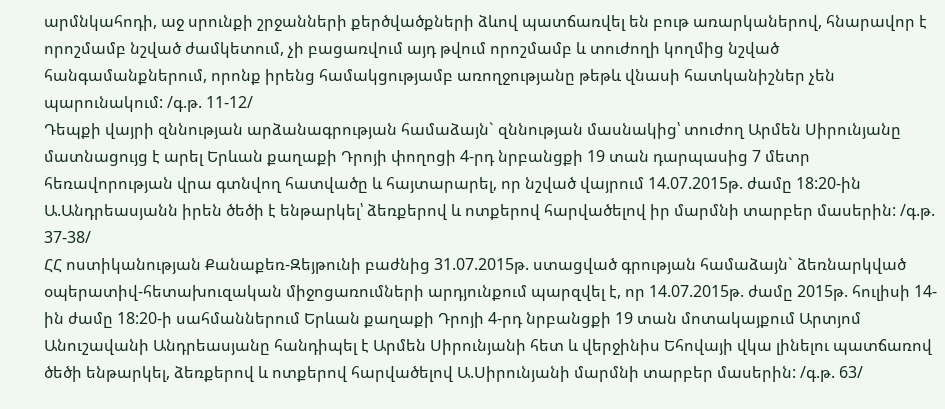արմնկահոդի, աջ սրունքի շրջանների քերծվածքների ձևով պատճառվել են բութ առարկաներով, հնարավոր է որոշմամբ նշված ժամկետում, չի բացառվում այդ թվում որոշմամբ և տուժողի կողմից նշված հանգամանքներում, որոնք իրենց համակցությամբ առողջությանը թեթև վնասի հատկանիշներ չեն պարունակում: /գ.թ. 11-12/
Դեպքի վայրի զննության արձանագրության համաձայն` զննության մասնակից՝ տուժող Արմեն Սիրունյանը մատնացույց է արել Երևան քաղաքի Դրոյի փողոցի 4-րդ նրբանցքի 19 տան դարպասից 7 մետր հեռավորության վրա գտնվող հատվածը և հայտարարել, որ նշված վայրում 14.07.2015թ. ժամը 18:20-ին Ա.Անդրեասյանն իրեն ծեծի է ենթարկել՝ ձեռքերով և ոտքերով հարվածելով իր մարմնի տարբեր մասերին: /գ.թ. 37-38/
ՀՀ ոստիկանության Քանաքեռ-Զեյթունի բաժնից 31.07.2015թ. ստացված գրության համաձայն` ձեռնարկված օպերատիվ-հետախուզական միջոցառումների արդյունքում պարզվել է, որ 14.07.2015թ. ժամը 2015թ. հուլիսի 14-ին ժամը 18:20-ի սահմաններում Երևան քաղաքի Դրոյի 4-րդ նրբանցքի 19 տան մոտակայքում Արտյոմ Անուշավանի Անդրեասյանը հանդիպել է Արմեն Սիրունյանի հետ և վերջինիս Եհովայի վկա լինելու պատճառով ծեծի ենթարկել, ձեռքերով և ոտքերով հարվածելով Ա.Սիրունյանի մարմնի տարբեր մասերին: /գ.թ. 63/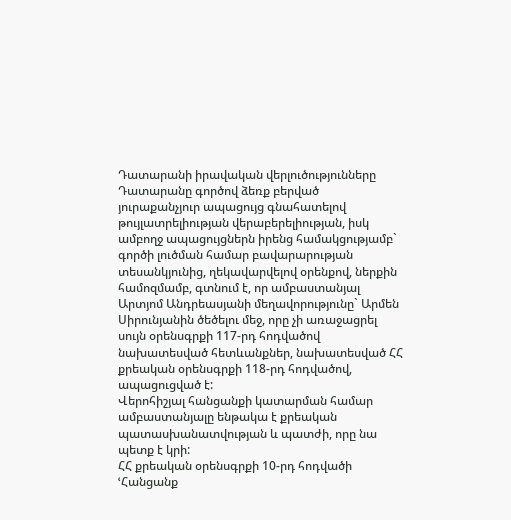Դատարանի իրավական վերլուծությունները
Դատարանը գործով ձեռք բերված յուրաքանչյուր ապացույց գնահատելով թույլատրելիության վերաբերելիության, իսկ ամբողջ ապացույցներն իրենց համակցությամբ` գործի լուծման համար բավարարության տեսանկյունից, ղեկավարվելով օրենքով, ներքին համոզմամբ, գտնում է, որ ամբաստանյալ Արտյոմ Անդրեասյանի մեղավորությունը` Արմեն Սիրունյանին ծեծելու մեջ, որը չի առաջացրել սույն օրենսգրքի 117-րդ հոդվածով նախատեսված հետևանքներ, նախատեսված ՀՀ քրեական օրենսգրքի 118-րդ հոդվածով, ապացուցված է:
Վերոհիշյալ հանցանքի կատարման համար ամբաստանյալը ենթակա է քրեական պատասխանատվության և պատժի, որը նա պետք է կրի:
ՀՀ քրեական օրենսգրքի 10-րդ հոդվածի ՙՀանցանք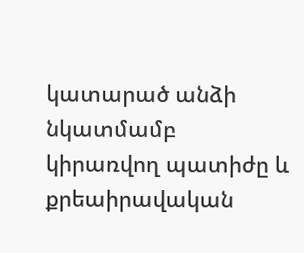կատարած անձի նկատմամբ կիրառվող պատիժը և քրեաիրավական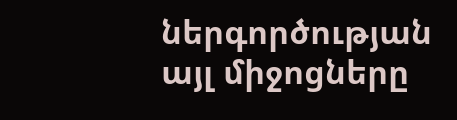ներգործության այլ միջոցները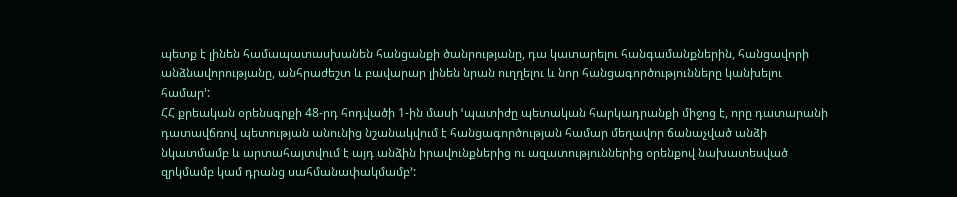պետք է լինեն համապատասխանեն հանցանքի ծանրությանը, դա կատարելու հանգամանքներին, հանցավորի անձնավորությանը, անհրաժեշտ և բավարար լինեն նրան ուղղելու և նոր հանցագործությունները կանխելու համար՚:
ՀՀ քրեական օրենսգրքի 48-րդ հոդվածի 1-ին մասի ՙպատիժը պետական հարկադրանքի միջոց է, որը դատարանի դատավճռով պետության անունից նշանակվում է հանցագործության համար մեղավոր ճանաչված անձի նկատմամբ և արտահայտվում է այդ անձին իրավունքներից ու ազատություններից օրենքով նախատեսված զրկմամբ կամ դրանց սահմանափակմամբ՚: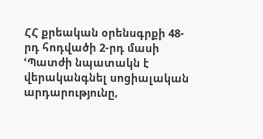ՀՀ քրեական օրենսգրքի 48-րդ հոդվածի 2-րդ մասի ՙՊատժի նպատակն է վերականգնել սոցիալական արդարությունը,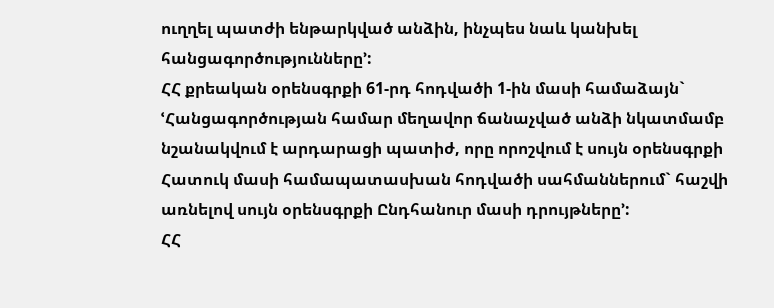ուղղել պատժի ենթարկված անձին, ինչպես նաև կանխել հանցագործությունները՚:
ՀՀ քրեական օրենսգրքի 61-րդ հոդվածի 1-ին մասի համաձայն` ՙՀանցագործության համար մեղավոր ճանաչված անձի նկատմամբ նշանակվում է արդարացի պատիժ, որը որոշվում է սույն օրենսգրքի Հատուկ մասի համապատասխան հոդվածի սահմաններում` հաշվի առնելով սույն օրենսգրքի Ընդհանուր մասի դրույթները՚:
ՀՀ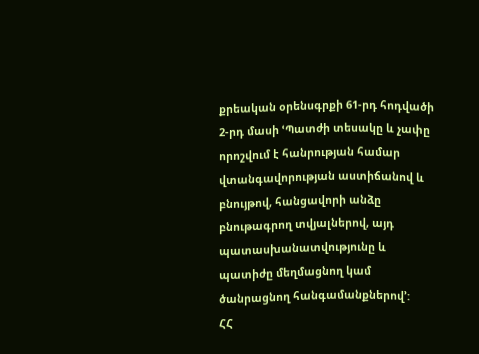քրեական օրենսգրքի 61-րդ հոդվածի 2-րդ մասի ՙՊատժի տեսակը և չափը որոշվում է հանրության համար վտանգավորության աստիճանով և բնույթով, հանցավորի անձը բնութագրող տվյալներով, այդ պատասխանատվությունը և պատիժը մեղմացնող կամ ծանրացնող հանգամանքներով՚:
ՀՀ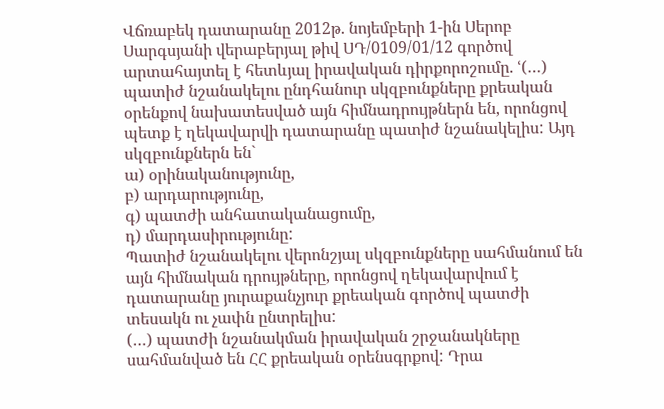Վճռաբեկ դատարանը 2012թ. նոյեմբերի 1-ին Սերոբ Սարգսյանի վերաբերյալ թիվ ՍԴ/0109/01/12 գործով արտահայտել է հետևյալ իրավական դիրքորոշումը. ՙ(…) պատիժ նշանակելու ընդհանուր սկզբունքները քրեական օրենքով նախատեսված այն հիմնադրույթներն են, որոնցով պետք է ղեկավարվի դատարանը պատիժ նշանակելիս: Այդ սկզբունքներն են`
ա) օրինականությունը,
բ) արդարությունը,
գ) պատժի անհատականացումը,
դ) մարդասիրությունը:
Պատիժ նշանակելու վերոնշյալ սկզբունքները սահմանում են այն հիմնական դրույթները, որոնցով ղեկավարվում է դատարանը յուրաքանչյուր քրեական գործով պատժի տեսակն ու չափն ընտրելիս:
(…) պատժի նշանակման իրավական շրջանակները սահմանված են ՀՀ քրեական օրենսգրքով: Դրա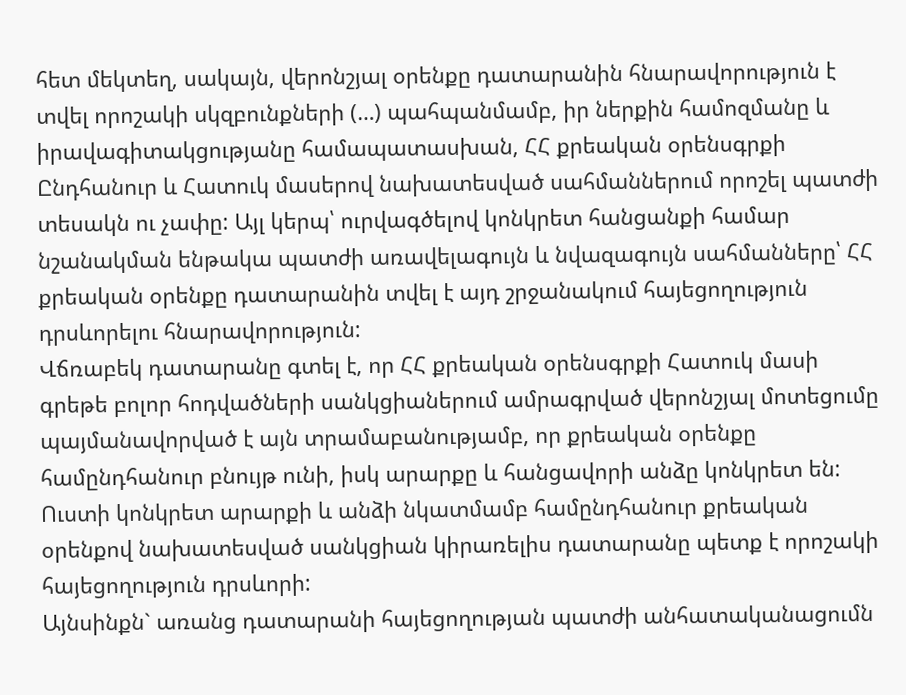հետ մեկտեղ, սակայն, վերոնշյալ օրենքը դատարանին հնարավորություն է տվել որոշակի սկզբունքների (…) պահպանմամբ, իր ներքին համոզմանը և իրավագիտակցությանը համապատասխան, ՀՀ քրեական օրենսգրքի Ընդհանուր և Հատուկ մասերով նախատեսված սահմաններում որոշել պատժի տեսակն ու չափը: Այլ կերպ՝ ուրվագծելով կոնկրետ հանցանքի համար նշանակման ենթակա պատժի առավելագույն և նվազագույն սահմանները՝ ՀՀ քրեական օրենքը դատարանին տվել է այդ շրջանակում հայեցողություն դրսևորելու հնարավորություն:
Վճռաբեկ դատարանը գտել է, որ ՀՀ քրեական օրենսգրքի Հատուկ մասի գրեթե բոլոր հոդվածների սանկցիաներում ամրագրված վերոնշյալ մոտեցումը պայմանավորված է այն տրամաբանությամբ, որ քրեական օրենքը համընդհանուր բնույթ ունի, իսկ արարքը և հանցավորի անձը կոնկրետ են: Ուստի կոնկրետ արարքի և անձի նկատմամբ համընդհանուր քրեական օրենքով նախատեսված սանկցիան կիրառելիս դատարանը պետք է որոշակի հայեցողություն դրսևորի:
Այնսինքն` առանց դատարանի հայեցողության պատժի անհատականացումն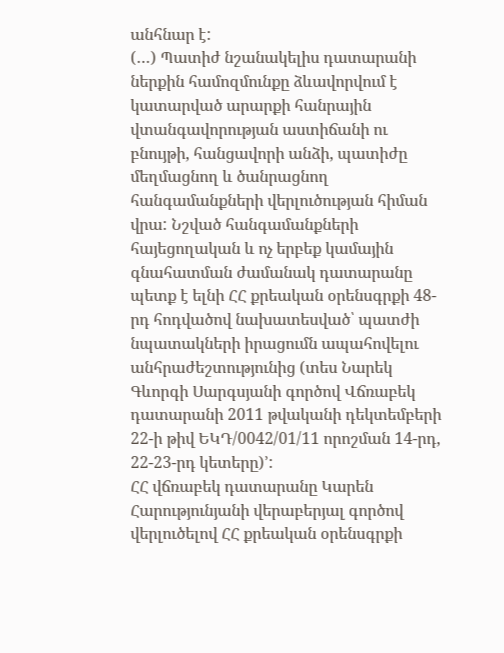անհնար է:
(…) Պատիժ նշանակելիս դատարանի ներքին համոզմունքը ձևավորվում է կատարված արարքի հանրային վտանգավորության աստիճանի ու բնույթի, հանցավորի անձի, պատիժը մեղմացնող և ծանրացնող հանգամանքների վերլուծության հիման վրա: Նշված հանգամանքների հայեցողական և ոչ երբեք կամային գնահատման ժամանակ դատարանը պետք է ելնի ՀՀ քրեական օրենսգրքի 48-րդ հոդվածով նախատեսված՝ պատժի նպատակների իրացումն ապահովելու անհրաժեշտությունից (տես Նարեկ Գևորգի Սարգսյանի գործով Վճռաբեկ դատարանի 2011 թվականի դեկտեմբերի 22-ի թիվ ԵԿԴ/0042/01/11 որոշման 14-րդ, 22-23-րդ կետերը)՚:
ՀՀ վճռաբեկ դատարանը Կարեն Հարությունյանի վերաբերյալ գործով վերլուծելով ՀՀ քրեական օրենսգրքի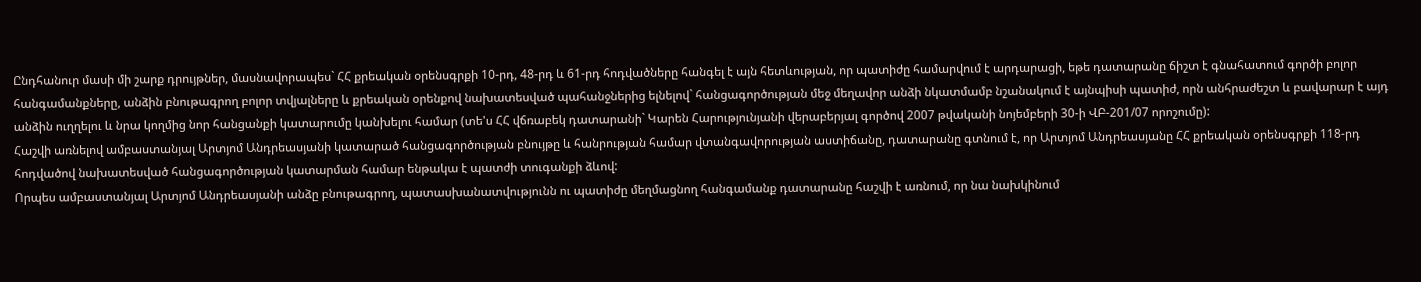Ընդհանուր մասի մի շարք դրույթներ, մասնավորապես` ՀՀ քրեական օրենսգրքի 10-րդ, 48-րդ և 61-րդ հոդվածները հանգել է այն հետևության, որ պատիժը համարվում է արդարացի, եթե դատարանը ճիշտ է գնահատում գործի բոլոր հանգամանքները, անձին բնութագրող բոլոր տվյալները և քրեական օրենքով նախատեսված պահանջներից ելնելով` հանցագործության մեջ մեղավոր անձի նկատմամբ նշանակում է այնպիսի պատիժ, որն անհրաժեշտ և բավարար է այդ անձին ուղղելու և նրա կողմից նոր հանցանքի կատարումը կանխելու համար (տե'ս ՀՀ վճռաբեկ դատարանի` Կարեն Հարությունյանի վերաբերյալ գործով 2007 թվականի նոյեմբերի 30-ի ՎԲ-201/07 որոշումը):
Հաշվի առնելով ամբաստանյալ Արտյոմ Անդրեասյանի կատարած հանցագործության բնույթը և հանրության համար վտանգավորության աստիճանը, դատարանը գտնում է, որ Արտյոմ Անդրեասյանը ՀՀ քրեական օրենսգրքի 118-րդ հոդվածով նախատեսված հանցագործության կատարման համար ենթակա է պատժի տուգանքի ձևով:
Որպես ամբաստանյալ Արտյոմ Անդրեասյանի անձը բնութագրող, պատասխանատվությունն ու պատիժը մեղմացնող հանգամանք դատարանը հաշվի է առնում, որ նա նախկինում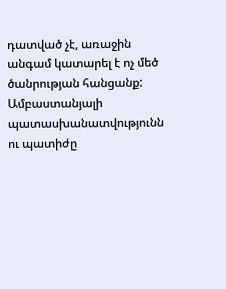դատված չէ, առաջին անգամ կատարել է ոչ մեծ ծանրության հանցանք:
Ամբաստանյալի պատասխանատվությունն ու պատիժը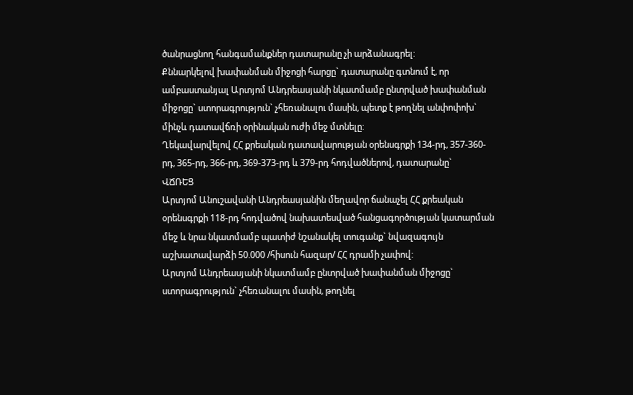ծանրացնող հանգամանքներ դատարանը չի արձանագրել:
Քննարկելով խափանման միջոցի հարցը` դատարանը գտնում է, որ ամբաստանյալ Արտյոմ Անդրեասյանի նկատմամբ ընտրված խափանման միջոցը` ստորագրություն` չհեռանալու մասին, պետք է թողնել անփոփոխ` մինչև դատավճռի օրինական ուժի մեջ մտնելը:
Ղեկավարվելով ՀՀ քրեական դատավարության օրենսգրքի 134-րդ, 357-360-րդ, 365-րդ, 366-րդ, 369-373-րդ և 379-րդ հոդվածներով, դատարանը`
ՎՃՌԵՑ
Արտյոմ Անուշավանի Անդրեասյանին մեղավոր ճանաչել ՀՀ քրեական օրենսգրքի 118-րդ հոդվածով նախատեսված հանցագործության կատարման մեջ և նրա նկատմամբ պատիժ նշանակել տուգանք` նվազագույն աշխատավարձի 50.000 /հիսուն հազար/ ՀՀ դրամի չափով:
Արտյոմ Անդրեասյանի նկատմամբ ընտրված խափանման միջոցը` ստորագրություն` չհեռանալու մասին, թողնել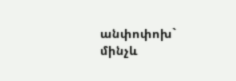անփոփոխ` մինչև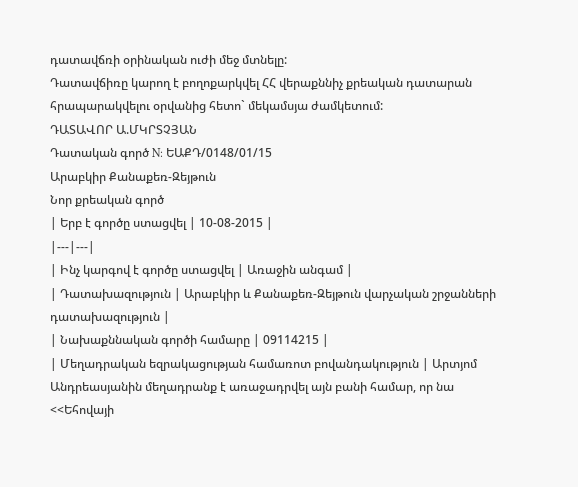դատավճռի օրինական ուժի մեջ մտնելը:
Դատավճիռը կարող է բողոքարկվել ՀՀ վերաքննիչ քրեական դատարան հրապարակվելու օրվանից հետո` մեկամսյա ժամկետում:
ԴԱՏԱՎՈՐ Ա.ՄԿՐՏՉՅԱՆ
Դատական գործ N: ԵԱՔԴ/0148/01/15
Արաբկիր Քանաքեռ-Զեյթուն
Նոր քրեական գործ
| Երբ է գործը ստացվել | 10-08-2015 |
|---|---|
| Ինչ կարգով է գործը ստացվել | Առաջին անգամ |
| Դատախազություն | Արաբկիր և Քանաքեռ-Զեյթուն վարչական շրջանների դատախազություն |
| Նախաքննական գործի համարը | 09114215 |
| Մեղադրական եզրակացության համառոտ բովանդակություն | Արտյոմ Անդրեասյանին մեղադրանք է առաջադրվել այն բանի համար, որ նա <<Եհովայի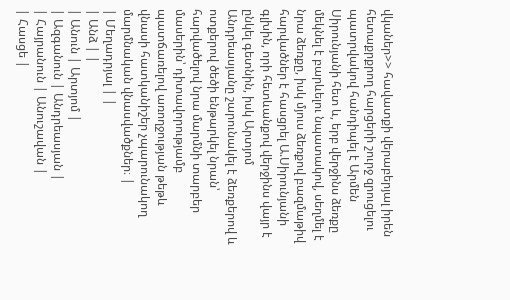վկաներ>> հավատքի վերաբերյալ իրեն հետաքրքրող հարցերի շուրջ զրուցելու պատրվակով հանդիպել է Արմեն Սիրունյանի հետ և, երբ վերջինս ձեռքը մեկնել է բարևելու նպատակով, սեղմել է նրա ձեռքը, իսկ մյուս ձեռքով բազմաթիվ հարվածներ է հասցրել Ա.Սիրունյանի գլխին, որի հետևանքով վերջինս վայր է ընկել գետնին, իսկ Արտյոմ Անդրեասյանը շարունակել է ձեռքերով և ոտքերով ծեծի ենթարկել նրան՝ հարվածելով նրա մարմնի տարբեր մասերին՝ դիտավորությամբ պատճառելով առողջության թեթև վնասի հատկանիշեր չպարունակող մարմնական վնասվածքներ։ |
| Մեղադրյալ | |
| Անձ | |
| Անուն | Արտյոմ |
| Ազգանուն | Անդրեասյան |
| Հայրանուն | Անուշավան |
| Հասցե |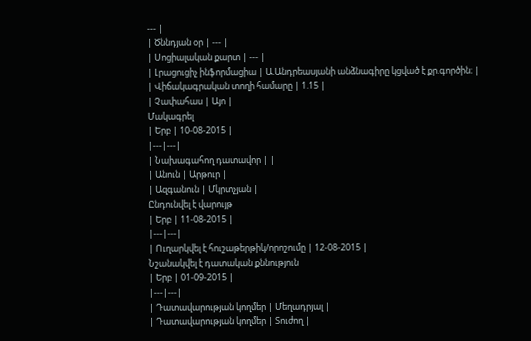--- |
| Ծննդյան օր | --- |
| Սոցիալական քարտ | --- |
| Լրացուցիչ ինֆորմացիա | Ա.Անդրեասյանի անձնագիրը կցված է քր.գործին։ |
| Վիճակագրական տողի համարը | 1.15 |
| Չափահաս | Այո |
Մակագրել
| Երբ | 10-08-2015 |
|---|---|
| Նախագահող դատավոր | |
| Անուն | Արթուր |
| Ազգանուն | Մկրտչյան |
Ընդունվել է վարույթ
| Երբ | 11-08-2015 |
|---|---|
| Ուղարկվել է հուշաթերթիկ/որոշումը | 12-08-2015 |
Նշանակվել է դատական քննություն
| Երբ | 01-09-2015 |
|---|---|
| Դատավարության կողմեր | Մեղադրյալ |
| Դատավարության կողմեր | Տուժող |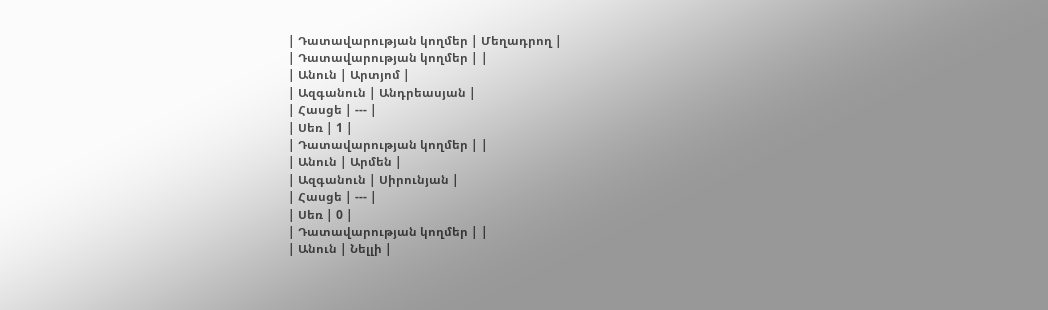| Դատավարության կողմեր | Մեղադրող |
| Դատավարության կողմեր | |
| Անուն | Արտյոմ |
| Ազգանուն | Անդրեասյան |
| Հասցե | --- |
| Սեռ | 1 |
| Դատավարության կողմեր | |
| Անուն | Արմեն |
| Ազգանուն | Սիրունյան |
| Հասցե | --- |
| Սեռ | 0 |
| Դատավարության կողմեր | |
| Անուն | Նելլի |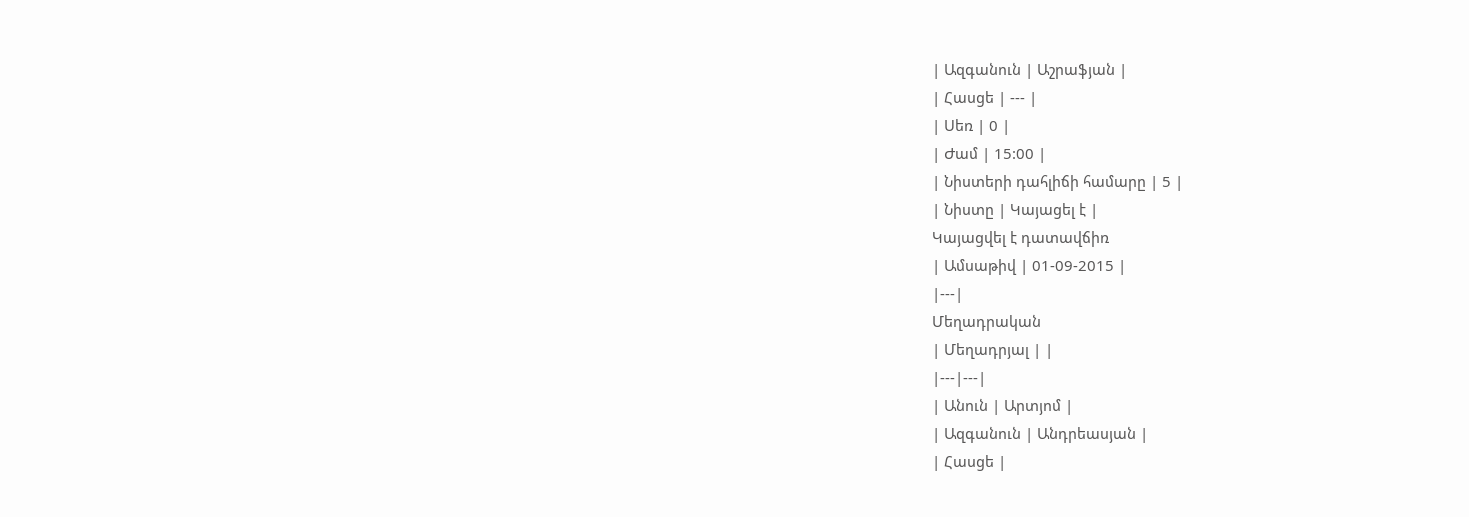| Ազգանուն | Աշրաֆյան |
| Հասցե | --- |
| Սեռ | 0 |
| Ժամ | 15:00 |
| Նիստերի դահլիճի համարը | 5 |
| Նիստը | Կայացել է |
Կայացվել է դատավճիռ
| Ամսաթիվ | 01-09-2015 |
|---|
Մեղադրական
| Մեղադրյալ | |
|---|---|
| Անուն | Արտյոմ |
| Ազգանուն | Անդրեասյան |
| Հասցե |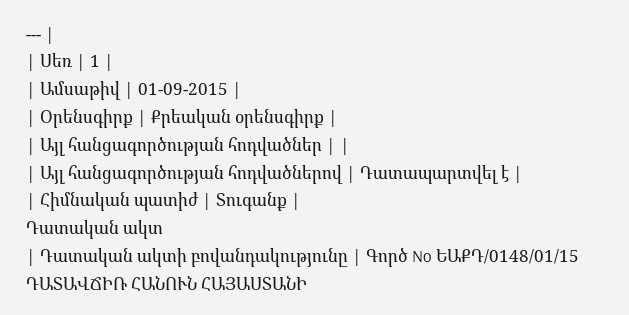--- |
| Սեռ | 1 |
| Ամսաթիվ | 01-09-2015 |
| Օրենսգիրք | Քրեական օրենսգիրք |
| Այլ հանցագործության հոդվածներ | |
| Այլ հանցագործության հոդվածներով | Դատապարտվել է |
| Հիմնական պատիժ | Տուգանք |
Դատական ակտ
| Դատական ակտի բովանդակությունը | Գործ No ԵԱՔԴ/0148/01/15 ԴԱՏԱՎՃԻՌ ՀԱՆՈՒՆ ՀԱՅԱՍՏԱՆԻ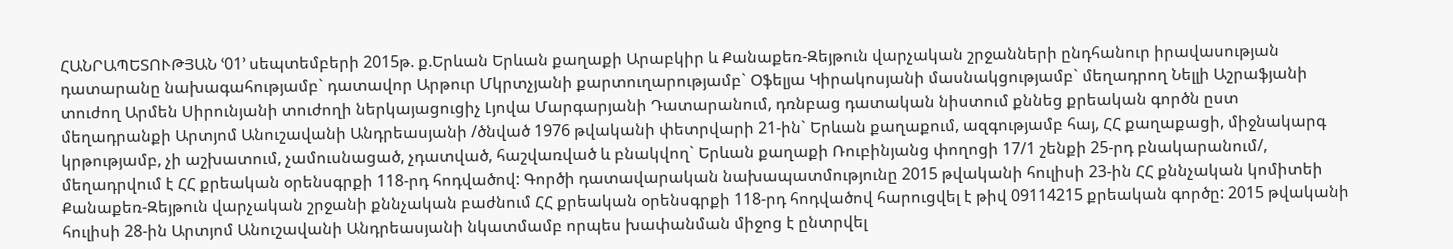ՀԱՆՐԱՊԵՏՈՒԹՅԱՆ ՙ01՚ սեպտեմբերի 2015թ. ք.Երևան Երևան քաղաքի Արաբկիր և Քանաքեռ-Զեյթուն վարչական շրջանների ընդհանուր իրավասության դատարանը նախագահությամբ` դատավոր Արթուր Մկրտչյանի քարտուղարությամբ` Օֆելյա Կիրակոսյանի մասնակցությամբ` մեղադրող Նելլի Աշրաֆյանի տուժող Արմեն Սիրունյանի տուժողի ներկայացուցիչ Լյովա Մարգարյանի Դատարանում, դռնբաց դատական նիստում քննեց քրեական գործն ըստ մեղադրանքի Արտյոմ Անուշավանի Անդրեասյանի /ծնված 1976 թվականի փետրվարի 21-ին` Երևան քաղաքում, ազգությամբ հայ, ՀՀ քաղաքացի, միջնակարգ կրթությամբ, չի աշխատում, չամուսնացած, չդատված, հաշվառված և բնակվող` Երևան քաղաքի Ռուբինյանց փողոցի 17/1 շենքի 25-րդ բնակարանում/, մեղադրվում է ՀՀ քրեական օրենսգրքի 118-րդ հոդվածով: Գործի դատավարական նախապատմությունը 2015 թվականի հուլիսի 23-ին ՀՀ քննչական կոմիտեի Քանաքեռ-Զեյթուն վարչական շրջանի քննչական բաժնում ՀՀ քրեական օրենսգրքի 118-րդ հոդվածով հարուցվել է թիվ 09114215 քրեական գործը: 2015 թվականի հուլիսի 28-ին Արտյոմ Անուշավանի Անդրեասյանի նկատմամբ որպես խափանման միջոց է ընտրվել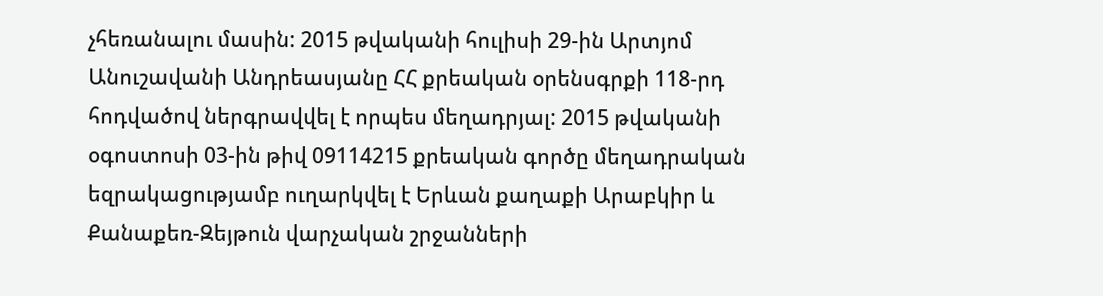չհեռանալու մասին: 2015 թվականի հուլիսի 29-ին Արտյոմ Անուշավանի Անդրեասյանը ՀՀ քրեական օրենսգրքի 118-րդ հոդվածով ներգրավվել է որպես մեղադրյալ: 2015 թվականի օգոստոսի 03-ին թիվ 09114215 քրեական գործը մեղադրական եզրակացությամբ ուղարկվել է Երևան քաղաքի Արաբկիր և Քանաքեռ-Զեյթուն վարչական շրջանների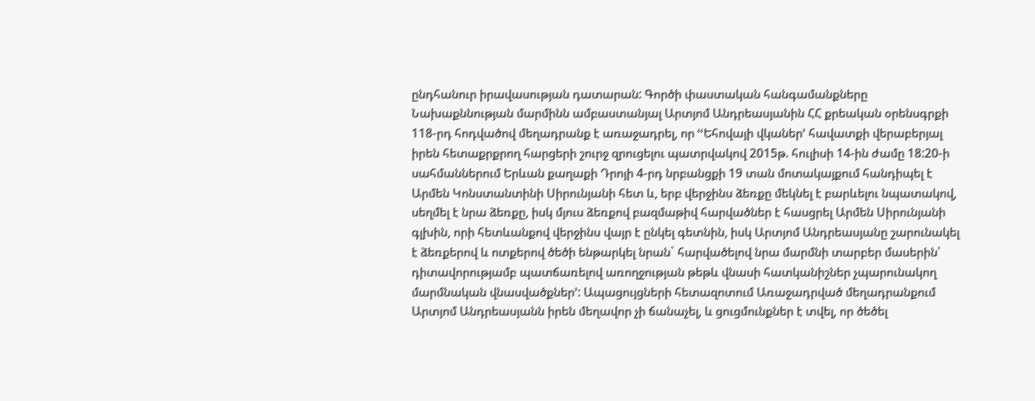ընդհանուր իրավասության դատարան: Գործի փաստական հանգամանքները Նախաքննության մարմինն ամբաստանյալ Արտյոմ Անդրեասյանին ՀՀ քրեական օրենսգրքի 118-րդ հոդվածով մեղադրանք է առաջադրել, որ ՙՙԵհովայի վկաներ՚ հավատքի վերաբերյալ իրեն հետաքրքրող հարցերի շուրջ զրուցելու պատրվակով 2015թ. հուլիսի 14-ին ժամը 18:20-ի սահմաններում Երևան քաղաքի Դրոյի 4-րդ նրբանցքի 19 տան մոտակայքում հանդիպել է Արմեն Կոնստանտինի Սիրունյանի հետ և, երբ վերջինս ձեռքը մեկնել է բարևելու նպատակով, սեղմել է նրա ձեռքը, իսկ մյուս ձեռքով բազմաթիվ հարվածներ է հասցրել Արմեն Սիրունյանի գլխին, որի հետևանքով վերջինս վայր է ընկել գետնին, իսկ Արտյոմ Անդրեասյանը շարունակել է ձեռքերով և ոտքերով ծեծի ենթարկել նրան` հարվածելով նրա մարմնի տարբեր մասերին՝ դիտավորությամբ պատճառելով առողջության թեթև վնասի հատկանիշներ չպարունակող մարմնական վնասվածքներ՚: Ապացույցների հետազոտում Առաջադրված մեղադրանքում Արտյոմ Անդրեասյանն իրեն մեղավոր չի ճանաչել, և ցուցմունքներ է տվել, որ ծեծել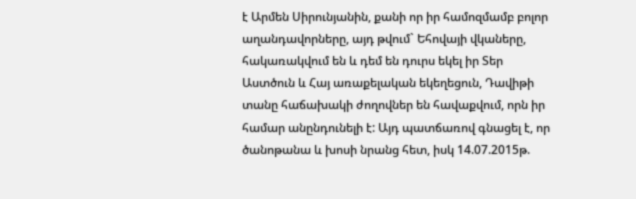է Արմեն Սիրունյանին, քանի որ իր համոզմամբ բոլոր աղանդավորները, այդ թվում` Եհովայի վկաները, հակառակվում են և դեմ են դուրս եկել իր Տեր Աստծուն և Հայ առաքելական եկեղեցուն, Դավիթի տանը հաճախակի ժողովներ են հավաքվում, որն իր համար անընդունելի է: Այդ պատճառով գնացել է, որ ծանոթանա և խոսի նրանց հետ, իսկ 14.07.2015թ.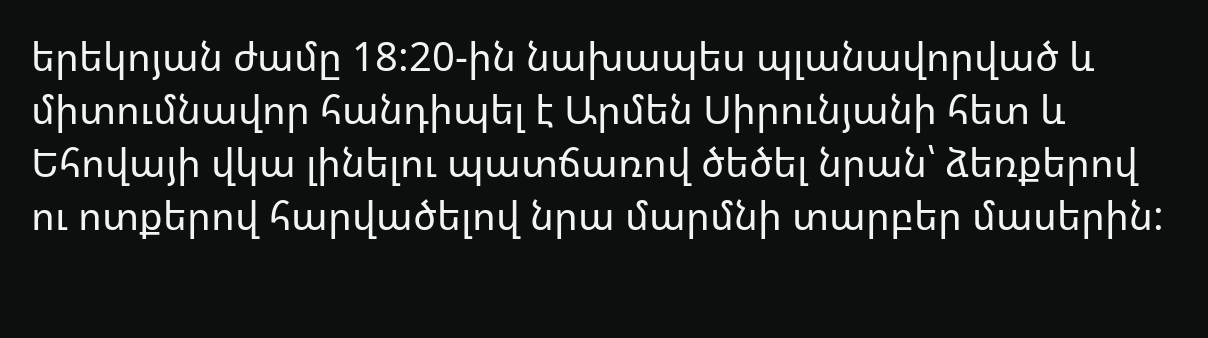երեկոյան ժամը 18:20-ին նախապես պլանավորված և միտումնավոր հանդիպել է Արմեն Սիրունյանի հետ և Եհովայի վկա լինելու պատճառով ծեծել նրան՝ ձեռքերով ու ոտքերով հարվածելով նրա մարմնի տարբեր մասերին: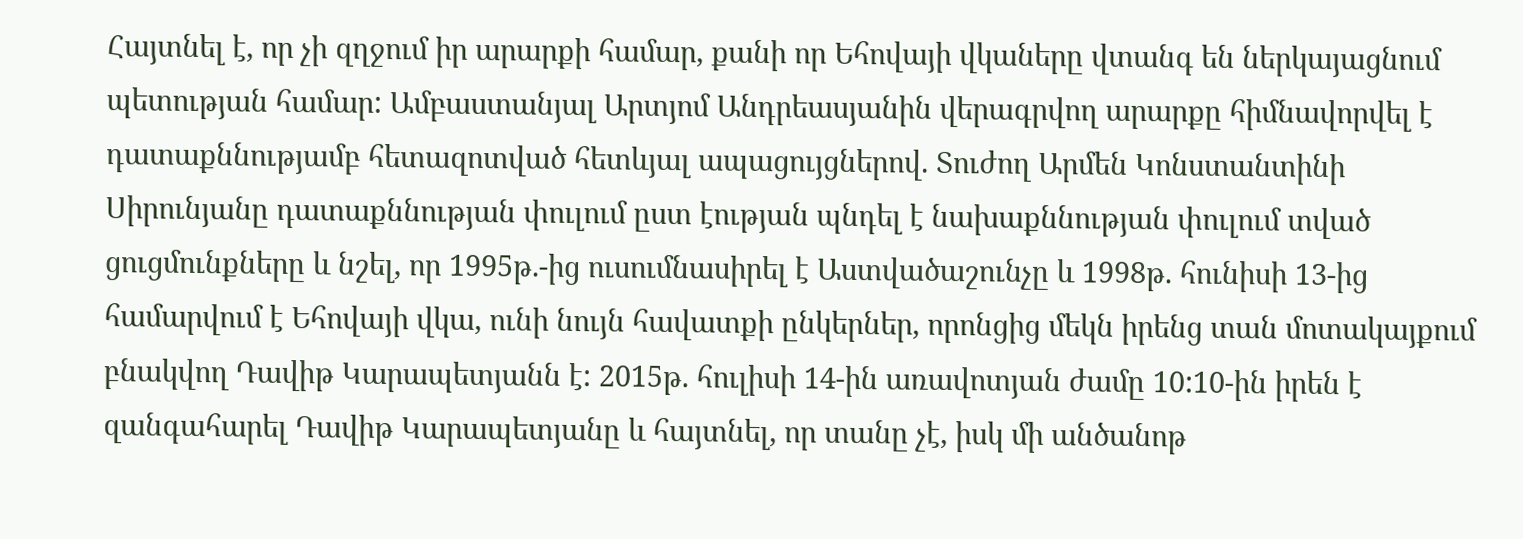Հայտնել է, որ չի զղջում իր արարքի համար, քանի որ Եհովայի վկաները վտանգ են ներկայացնում պետության համար: Ամբաստանյալ Արտյոմ Անդրեասյանին վերագրվող արարքը հիմնավորվել է դատաքննությամբ հետազոտված հետևյալ ապացույցներով. Տուժող Արմեն Կոնստանտինի Սիրունյանը դատաքննության փուլում ըստ էության պնդել է նախաքննության փուլում տված ցուցմունքները և նշել, որ 1995թ.-ից ուսումնասիրել է Աստվածաշունչը և 1998թ. հունիսի 13-ից համարվում է Եհովայի վկա, ունի նույն հավատքի ընկերներ, որոնցից մեկն իրենց տան մոտակայքում բնակվող Դավիթ Կարապետյանն է: 2015թ. հուլիսի 14-ին առավոտյան ժամը 10:10-ին իրեն է զանգահարել Դավիթ Կարապետյանը և հայտնել, որ տանը չէ, իսկ մի անծանոթ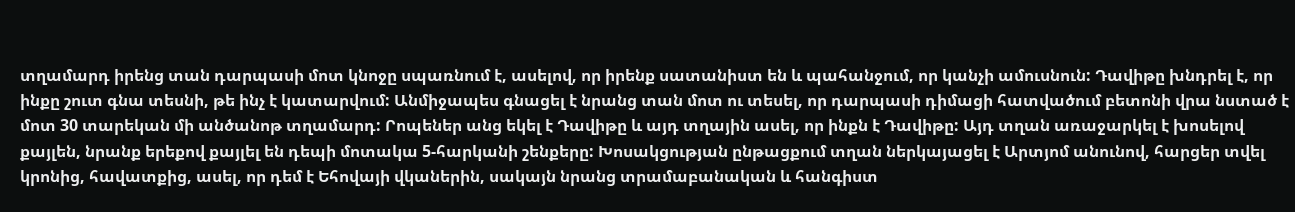տղամարդ իրենց տան դարպասի մոտ կնոջը սպառնում է, ասելով, որ իրենք սատանիստ են և պահանջում, որ կանչի ամուսնուն: Դավիթը խնդրել է, որ ինքը շուտ գնա տեսնի, թե ինչ է կատարվում: Անմիջապես գնացել է նրանց տան մոտ ու տեսել, որ դարպասի դիմացի հատվածում բետոնի վրա նստած է մոտ 30 տարեկան մի անծանոթ տղամարդ: Րոպեներ անց եկել է Դավիթը և այդ տղային ասել, որ ինքն է Դավիթը: Այդ տղան առաջարկել է խոսելով քայլեն, նրանք երեքով քայլել են դեպի մոտակա 5-հարկանի շենքերը: Խոսակցության ընթացքում տղան ներկայացել է Արտյոմ անունով, հարցեր տվել կրոնից, հավատքից, ասել, որ դեմ է Եհովայի վկաներին, սակայն նրանց տրամաբանական և հանգիստ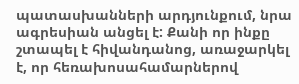պատասխանների արդյունքում, նրա ագրեսիան անցել է: Քանի որ ինքը շտապել է հիվանդանոց, առաջարկել է, որ հեռախոսահամարներով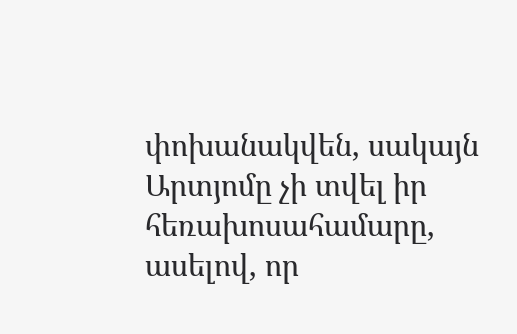փոխանակվեն, սակայն Արտյոմը չի տվել իր հեռախոսահամարը, ասելով, որ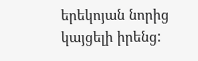երեկոյան նորից կայցելի իրենց: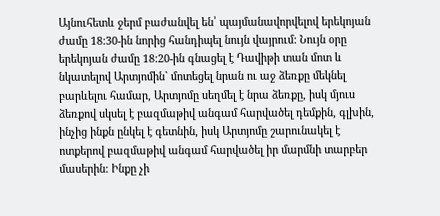Այնուհետև ջերմ բաժանվել են՝ պայմանավորվելով երեկոյան ժամը 18:30-ին նորից հանդիպել նույն վայրում: Նույն օրը երեկոյան ժամը 18:20-ին գնացել է Դավիթի տան մոտ և նկատելով Արտյոմին` մոտեցել նրան ու աջ ձեռքը մեկնել բարևելու համար, Արտյոմը սեղմել է նրա ձեռքը, իսկ մյուս ձեռքով սկսել է բազմաթիվ անգամ հարվածել դեմքին, գլխին, ինչից ինքն ընկել է գետնին, իսկ Արտյոմը շարունակել է ոտքերով բազմաթիվ անգամ հարվածել իր մարմնի տարբեր մասերին: Ինքը չի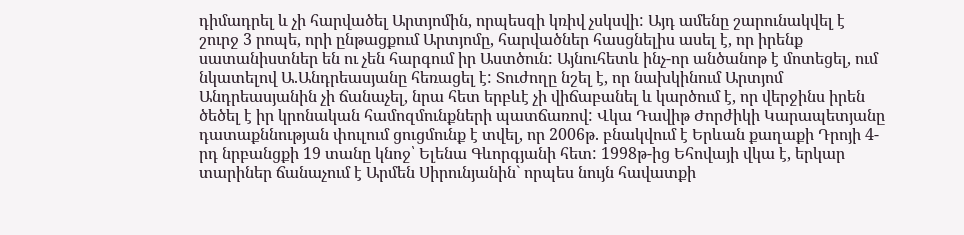դիմադրել և չի հարվածել Արտյոմին, որպեսզի կռիվ չսկսվի: Այդ ամենը շարունակվել է շուրջ 3 րոպե, որի ընթացքում Արտյոմը, հարվածներ հասցնելիս ասել է, որ իրենք սատանիստներ են ու չեն հարգում իր Աստծուն: Այնուհետև ինչ-որ անծանոթ է մոտեցել, ում նկատելով Ա.Անդրեասյանը հեռացել է: Տուժողը նշել է, որ նախկինում Արտյոմ Անդրեասյանին չի ճանաչել, նրա հետ երբևէ չի վիճաբանել և կարծում է, որ վերջինս իրեն ծեծել է իր կրոնական համոզմունքների պատճառով: Վկա Դավիթ Ժորժիկի Կարապետյանը դատաքննության փուլում ցուցմունք է տվել, որ 2006թ. բնակվում է Երևան քաղաքի Դրոյի 4-րդ նրբանցքի 19 տանը կնոջ՝ Ելենա Գևորգյանի հետ: 1998թ-ից Եհովայի վկա է, երկար տարիներ ճանաչում է Արմեն Սիրունյանին` որպես նույն հավատքի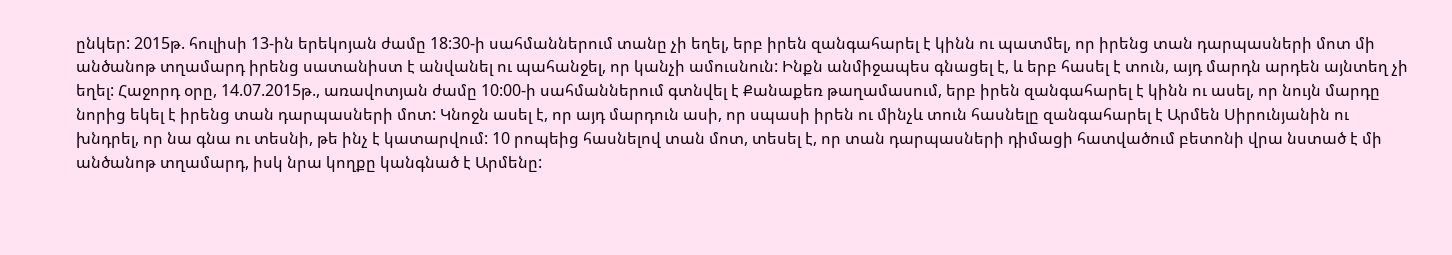ընկեր: 2015թ. հուլիսի 13-ին երեկոյան ժամը 18:30-ի սահմաններում տանը չի եղել, երբ իրեն զանգահարել է կինն ու պատմել, որ իրենց տան դարպասների մոտ մի անծանոթ տղամարդ իրենց սատանիստ է անվանել ու պահանջել, որ կանչի ամուսնուն: Ինքն անմիջապես գնացել է, և երբ հասել է տուն, այդ մարդն արդեն այնտեղ չի եղել: Հաջորդ օրը, 14.07.2015թ., առավոտյան ժամը 10:00-ի սահմաններում գտնվել է Քանաքեռ թաղամասում, երբ իրեն զանգահարել է կինն ու ասել, որ նույն մարդը նորից եկել է իրենց տան դարպասների մոտ: Կնոջն ասել է, որ այդ մարդուն ասի, որ սպասի իրեն ու մինչև տուն հասնելը զանգահարել է Արմեն Սիրունյանին ու խնդրել, որ նա գնա ու տեսնի, թե ինչ է կատարվում: 10 րոպեից հասնելով տան մոտ, տեսել է, որ տան դարպասների դիմացի հատվածում բետոնի վրա նստած է մի անծանոթ տղամարդ, իսկ նրա կողքը կանգնած է Արմենը: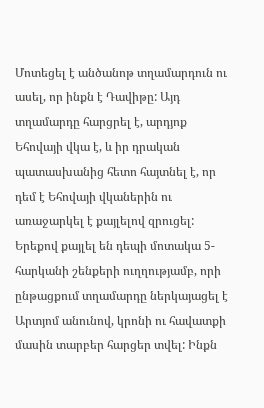Մոտեցել է անծանոթ տղամարդուն ու ասել, որ ինքն է Դավիթը: Այդ տղամարդը հարցրել է, արդյոք Եհովայի վկա է, և իր դրական պատասխանից հետո հայտնել է, որ դեմ է Եհովայի վկաներին ու առաջարկել է քայլելով զրուցել: Երեքով քայլել են դեպի մոտակա 5-հարկանի շենքերի ուղղությամբ, որի ընթացքում տղամարդը ներկայացել է Արտյոմ անունով, կրոնի ու հավատքի մասին տարբեր հարցեր տվել: Ինքն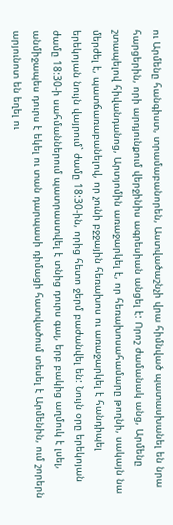ու Արմենը հանգիստ, տրամաբանորեն, Աստվածաշնչի վրա հիմնված պատասխանել են նրա հարցերին, որի արդյունքում վերջինիս ագրեսիան անցել է: Որոշ ժամանակ անց, Արմենը շտապելով հիվանդանոց, Արտյոմին առաջարկել է, որ հեռախոսահամարը թողնի, սակայն նա մերժել է, պատճառաբանելով, որ չունի բջջային հեռախոս ու առաջարկել է հանդիպել երեկոյան նույն վայրում` ժամը 18:30-ին, որից հետո ջերմ բաժանվել են: Նույն օրը երեկոյան ժամը 18:30-ի սահմաններում պատրաստվել է տնից դուրս գալ, երբ բակից աղմուկ է լսել, անմիջապես դուրս է եկել ու տան դարպասի դիմացի հատվածում տեսել է Արմենին, ում շորերն արյունոտ են եղել ու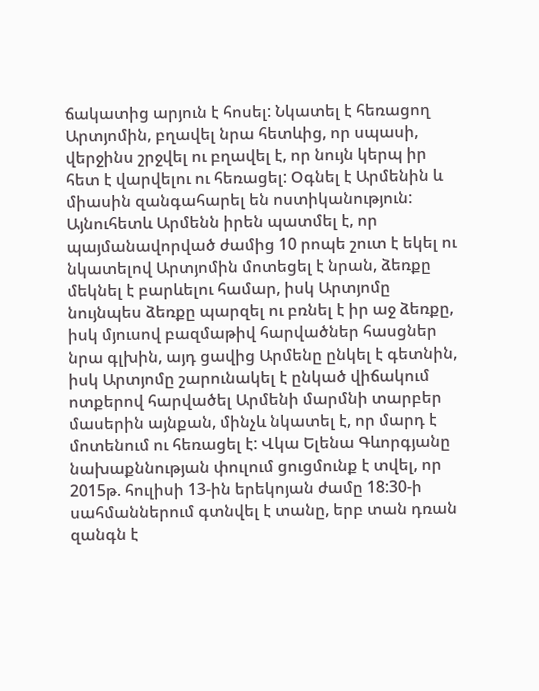ճակատից արյուն է հոսել: Նկատել է հեռացող Արտյոմին, բղավել նրա հետևից, որ սպասի, վերջինս շրջվել ու բղավել է, որ նույն կերպ իր հետ է վարվելու ու հեռացել: Օգնել է Արմենին և միասին զանգահարել են ոստիկանություն: Այնուհետև Արմենն իրեն պատմել է, որ պայմանավորված ժամից 10 րոպե շուտ է եկել ու նկատելով Արտյոմին մոտեցել է նրան, ձեռքը մեկնել է բարևելու համար, իսկ Արտյոմը նույնպես ձեռքը պարզել ու բռնել է իր աջ ձեռքը, իսկ մյուսով բազմաթիվ հարվածներ հասցներ նրա գլխին, այդ ցավից Արմենը ընկել է գետնին, իսկ Արտյոմը շարունակել է ընկած վիճակում ոտքերով հարվածել Արմենի մարմնի տարբեր մասերին այնքան, մինչև նկատել է, որ մարդ է մոտենում ու հեռացել է: Վկա Ելենա Գևորգյանը նախաքննության փուլում ցուցմունք է տվել, որ 2015թ. հուլիսի 13-ին երեկոյան ժամը 18:30-ի սահմաններում գտնվել է տանը, երբ տան դռան զանգն է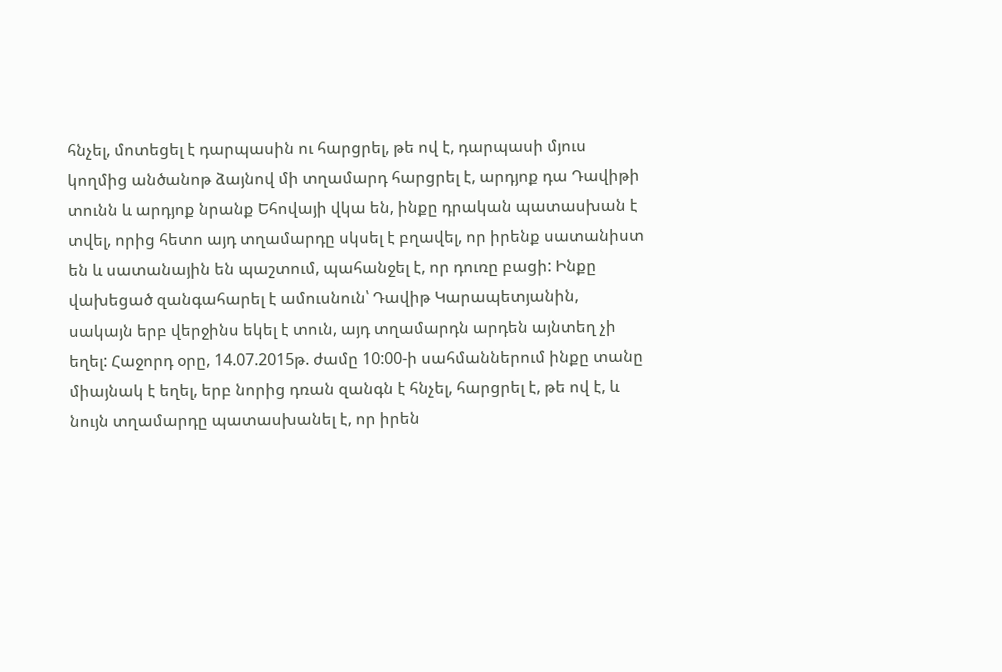հնչել, մոտեցել է դարպասին ու հարցրել, թե ով է, դարպասի մյուս կողմից անծանոթ ձայնով մի տղամարդ հարցրել է, արդյոք դա Դավիթի տունն և արդյոք նրանք Եհովայի վկա են, ինքը դրական պատասխան է տվել, որից հետո այդ տղամարդը սկսել է բղավել, որ իրենք սատանիստ են և սատանային են պաշտում, պահանջել է, որ դուռը բացի: Ինքը վախեցած զանգահարել է ամուսնուն՝ Դավիթ Կարապետյանին, սակայն երբ վերջինս եկել է տուն, այդ տղամարդն արդեն այնտեղ չի եղել: Հաջորդ օրը, 14.07.2015թ. ժամը 10:00-ի սահմաններում ինքը տանը միայնակ է եղել, երբ նորից դռան զանգն է հնչել, հարցրել է, թե ով է, և նույն տղամարդը պատասխանել է, որ իրեն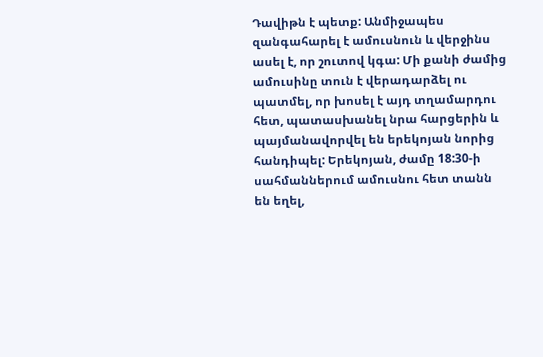Դավիթն է պետք: Անմիջապես զանգահարել է ամուսնուն և վերջինս ասել է, որ շուտով կգա: Մի քանի ժամից ամուսինը տուն է վերադարձել ու պատմել, որ խոսել է այդ տղամարդու հետ, պատասխանել նրա հարցերին և պայմանավորվել են երեկոյան նորից հանդիպել: Երեկոյան, ժամը 18:30-ի սահմաններում ամուսնու հետ տանն են եղել,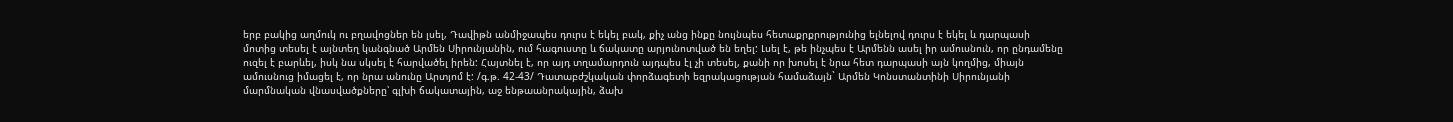երբ բակից աղմուկ ու բղավոցներ են լսել, Դավիթն անմիջապես դուրս է եկել բակ, քիչ անց ինքը նույնպես հետաքրքրությունից ելնելով դուրս է եկել և դարպասի մոտից տեսել է այնտեղ կանգնած Արմեն Սիրունյանին, ում հագուստը և ճակատը արյունոտված են եղել: Լսել է, թե ինչպես է Արմենն ասել իր ամուսնուն, որ ընդամենը ուզել է բարևել, իսկ նա սկսել է հարվածել իրեն: Հայտնել է, որ այդ տղամարդուն այդպես էլ չի տեսել, քանի որ խոսել է նրա հետ դարպասի այն կողմից, միայն ամուսնուց իմացել է, որ նրա անունը Արտյոմ է: /գ.թ. 42-43/ Դատաբժշկական փորձագետի եզրակացության համաձայն` Արմեն Կոնստանտինի Սիրունյանի մարմնական վնասվածքները՝ գլխի ճակատային, աջ ենթաանրակային, ձախ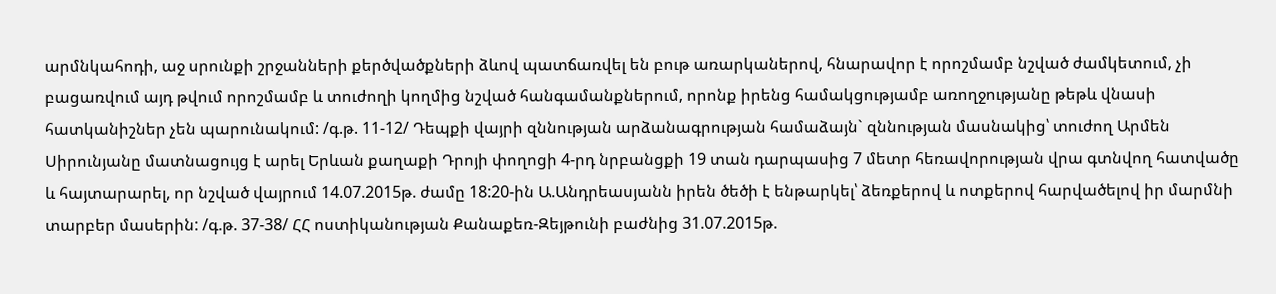արմնկահոդի, աջ սրունքի շրջանների քերծվածքների ձևով պատճառվել են բութ առարկաներով, հնարավոր է որոշմամբ նշված ժամկետում, չի բացառվում այդ թվում որոշմամբ և տուժողի կողմից նշված հանգամանքներում, որոնք իրենց համակցությամբ առողջությանը թեթև վնասի հատկանիշներ չեն պարունակում: /գ.թ. 11-12/ Դեպքի վայրի զննության արձանագրության համաձայն` զննության մասնակից՝ տուժող Արմեն Սիրունյանը մատնացույց է արել Երևան քաղաքի Դրոյի փողոցի 4-րդ նրբանցքի 19 տան դարպասից 7 մետր հեռավորության վրա գտնվող հատվածը և հայտարարել, որ նշված վայրում 14.07.2015թ. ժամը 18:20-ին Ա.Անդրեասյանն իրեն ծեծի է ենթարկել՝ ձեռքերով և ոտքերով հարվածելով իր մարմնի տարբեր մասերին: /գ.թ. 37-38/ ՀՀ ոստիկանության Քանաքեռ-Զեյթունի բաժնից 31.07.2015թ.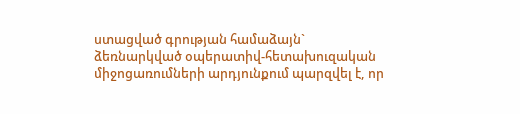ստացված գրության համաձայն` ձեռնարկված օպերատիվ-հետախուզական միջոցառումների արդյունքում պարզվել է, որ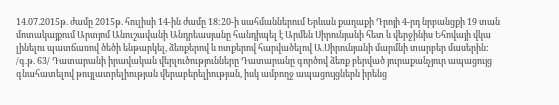14.07.2015թ. ժամը 2015թ. հուլիսի 14-ին ժամը 18:20-ի սահմաններում Երևան քաղաքի Դրոյի 4-րդ նրբանցքի 19 տան մոտակայքում Արտյոմ Անուշավանի Անդրեասյանը հանդիպել է Արմեն Սիրունյանի հետ և վերջինիս Եհովայի վկա լինելու պատճառով ծեծի ենթարկել, ձեռքերով և ոտքերով հարվածելով Ա.Սիրունյանի մարմնի տարբեր մասերին: /գ.թ. 63/ Դատարանի իրավական վերլուծությունները Դատարանը գործով ձեռք բերված յուրաքանչյուր ապացույց գնահատելով թույլատրելիության վերաբերելիության, իսկ ամբողջ ապացույցներն իրենց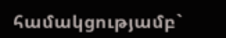համակցությամբ`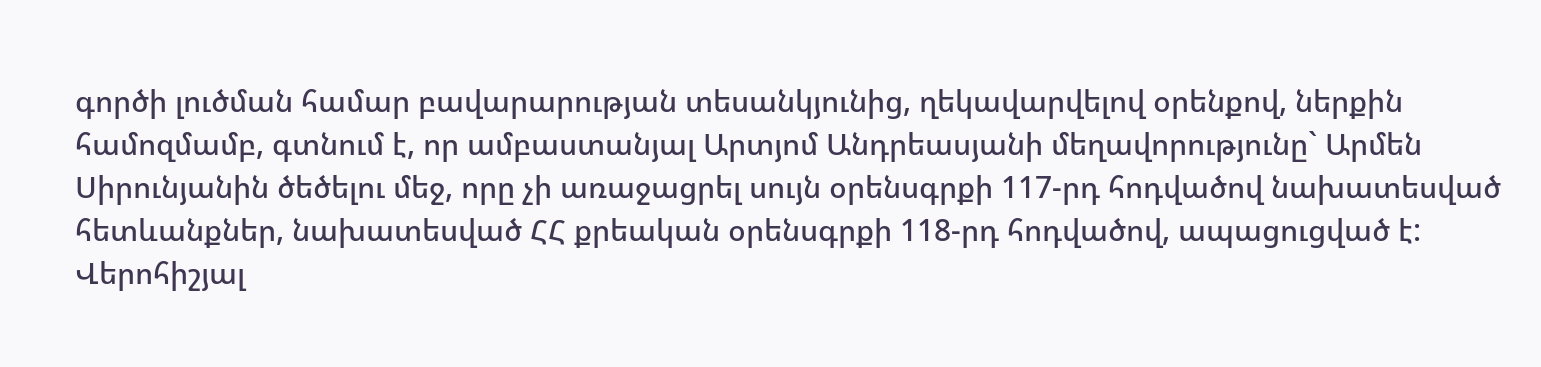գործի լուծման համար բավարարության տեսանկյունից, ղեկավարվելով օրենքով, ներքին համոզմամբ, գտնում է, որ ամբաստանյալ Արտյոմ Անդրեասյանի մեղավորությունը` Արմեն Սիրունյանին ծեծելու մեջ, որը չի առաջացրել սույն օրենսգրքի 117-րդ հոդվածով նախատեսված հետևանքներ, նախատեսված ՀՀ քրեական օրենսգրքի 118-րդ հոդվածով, ապացուցված է: Վերոհիշյալ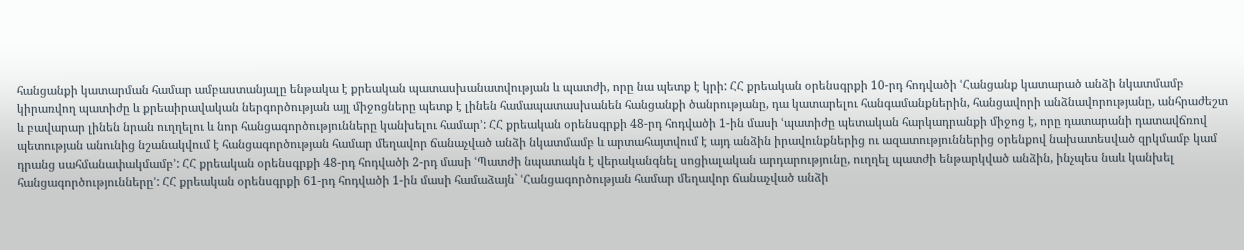հանցանքի կատարման համար ամբաստանյալը ենթակա է քրեական պատասխանատվության և պատժի, որը նա պետք է կրի: ՀՀ քրեական օրենսգրքի 10-րդ հոդվածի ՙՀանցանք կատարած անձի նկատմամբ կիրառվող պատիժը և քրեաիրավական ներգործության այլ միջոցները պետք է լինեն համապատասխանեն հանցանքի ծանրությանը, դա կատարելու հանգամանքներին, հանցավորի անձնավորությանը, անհրաժեշտ և բավարար լինեն նրան ուղղելու և նոր հանցագործությունները կանխելու համար՚: ՀՀ քրեական օրենսգրքի 48-րդ հոդվածի 1-ին մասի ՙպատիժը պետական հարկադրանքի միջոց է, որը դատարանի դատավճռով պետության անունից նշանակվում է հանցագործության համար մեղավոր ճանաչված անձի նկատմամբ և արտահայտվում է այդ անձին իրավունքներից ու ազատություններից օրենքով նախատեսված զրկմամբ կամ դրանց սահմանափակմամբ՚: ՀՀ քրեական օրենսգրքի 48-րդ հոդվածի 2-րդ մասի ՙՊատժի նպատակն է վերականգնել սոցիալական արդարությունը, ուղղել պատժի ենթարկված անձին, ինչպես նաև կանխել հանցագործությունները՚: ՀՀ քրեական օրենսգրքի 61-րդ հոդվածի 1-ին մասի համաձայն` ՙՀանցագործության համար մեղավոր ճանաչված անձի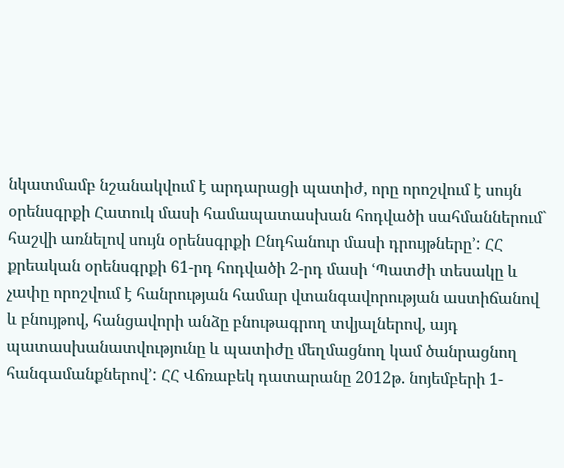նկատմամբ նշանակվում է արդարացի պատիժ, որը որոշվում է սույն օրենսգրքի Հատուկ մասի համապատասխան հոդվածի սահմաններում` հաշվի առնելով սույն օրենսգրքի Ընդհանուր մասի դրույթները՚: ՀՀ քրեական օրենսգրքի 61-րդ հոդվածի 2-րդ մասի ՙՊատժի տեսակը և չափը որոշվում է հանրության համար վտանգավորության աստիճանով և բնույթով, հանցավորի անձը բնութագրող տվյալներով, այդ պատասխանատվությունը և պատիժը մեղմացնող կամ ծանրացնող հանգամանքներով՚: ՀՀ Վճռաբեկ դատարանը 2012թ. նոյեմբերի 1-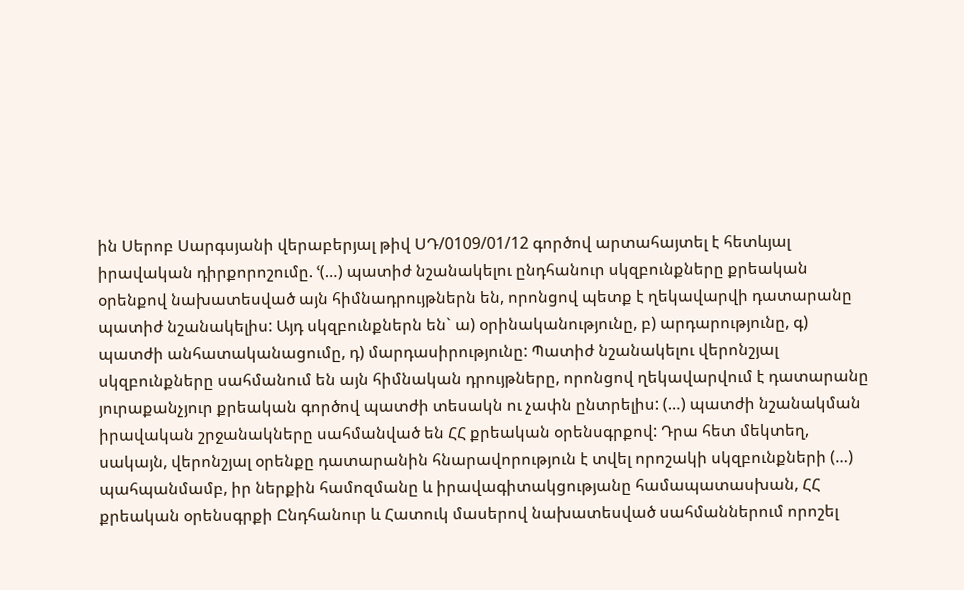ին Սերոբ Սարգսյանի վերաբերյալ թիվ ՍԴ/0109/01/12 գործով արտահայտել է հետևյալ իրավական դիրքորոշումը. ՙ(…) պատիժ նշանակելու ընդհանուր սկզբունքները քրեական օրենքով նախատեսված այն հիմնադրույթներն են, որոնցով պետք է ղեկավարվի դատարանը պատիժ նշանակելիս: Այդ սկզբունքներն են` ա) օրինականությունը, բ) արդարությունը, գ) պատժի անհատականացումը, դ) մարդասիրությունը: Պատիժ նշանակելու վերոնշյալ սկզբունքները սահմանում են այն հիմնական դրույթները, որոնցով ղեկավարվում է դատարանը յուրաքանչյուր քրեական գործով պատժի տեսակն ու չափն ընտրելիս: (…) պատժի նշանակման իրավական շրջանակները սահմանված են ՀՀ քրեական օրենսգրքով: Դրա հետ մեկտեղ, սակայն, վերոնշյալ օրենքը դատարանին հնարավորություն է տվել որոշակի սկզբունքների (…) պահպանմամբ, իր ներքին համոզմանը և իրավագիտակցությանը համապատասխան, ՀՀ քրեական օրենսգրքի Ընդհանուր և Հատուկ մասերով նախատեսված սահմաններում որոշել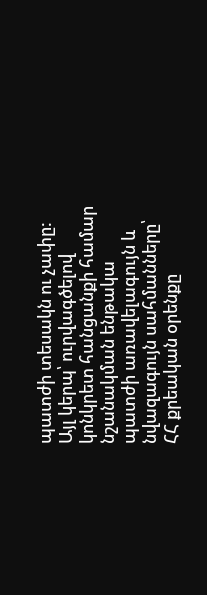պատժի տեսակն ու չափը: Այլ կերպ՝ ուրվագծելով կոնկրետ հանցանքի համար նշանակման ենթակա պատժի առավելագույն և նվազագույն սահմանները՝ ՀՀ քրեական օրենքը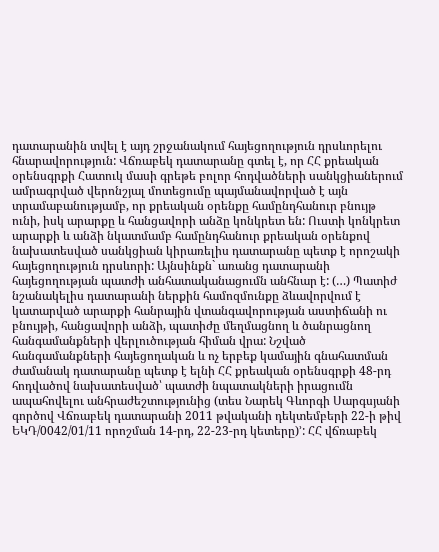դատարանին տվել է այդ շրջանակում հայեցողություն դրսևորելու հնարավորություն: Վճռաբեկ դատարանը գտել է, որ ՀՀ քրեական օրենսգրքի Հատուկ մասի գրեթե բոլոր հոդվածների սանկցիաներում ամրագրված վերոնշյալ մոտեցումը պայմանավորված է այն տրամաբանությամբ, որ քրեական օրենքը համընդհանուր բնույթ ունի, իսկ արարքը և հանցավորի անձը կոնկրետ են: Ուստի կոնկրետ արարքի և անձի նկատմամբ համընդհանուր քրեական օրենքով նախատեսված սանկցիան կիրառելիս դատարանը պետք է որոշակի հայեցողություն դրսևորի: Այնսինքն` առանց դատարանի հայեցողության պատժի անհատականացումն անհնար է: (…) Պատիժ նշանակելիս դատարանի ներքին համոզմունքը ձևավորվում է կատարված արարքի հանրային վտանգավորության աստիճանի ու բնույթի, հանցավորի անձի, պատիժը մեղմացնող և ծանրացնող հանգամանքների վերլուծության հիման վրա: Նշված հանգամանքների հայեցողական և ոչ երբեք կամային գնահատման ժամանակ դատարանը պետք է ելնի ՀՀ քրեական օրենսգրքի 48-րդ հոդվածով նախատեսված՝ պատժի նպատակների իրացումն ապահովելու անհրաժեշտությունից (տես Նարեկ Գևորգի Սարգսյանի գործով Վճռաբեկ դատարանի 2011 թվականի դեկտեմբերի 22-ի թիվ ԵԿԴ/0042/01/11 որոշման 14-րդ, 22-23-րդ կետերը)՚: ՀՀ վճռաբեկ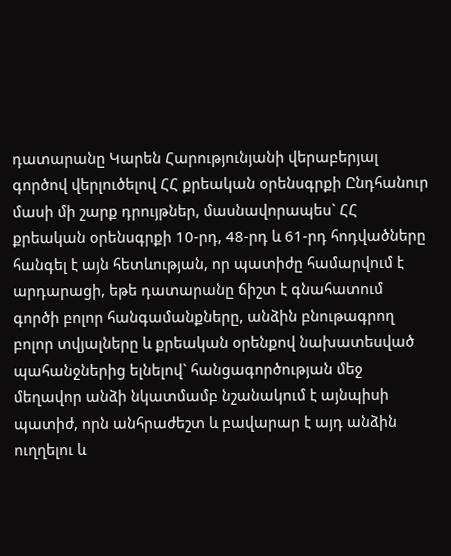դատարանը Կարեն Հարությունյանի վերաբերյալ գործով վերլուծելով ՀՀ քրեական օրենսգրքի Ընդհանուր մասի մի շարք դրույթներ, մասնավորապես` ՀՀ քրեական օրենսգրքի 10-րդ, 48-րդ և 61-րդ հոդվածները հանգել է այն հետևության, որ պատիժը համարվում է արդարացի, եթե դատարանը ճիշտ է գնահատում գործի բոլոր հանգամանքները, անձին բնութագրող բոլոր տվյալները և քրեական օրենքով նախատեսված պահանջներից ելնելով` հանցագործության մեջ մեղավոր անձի նկատմամբ նշանակում է այնպիսի պատիժ, որն անհրաժեշտ և բավարար է այդ անձին ուղղելու և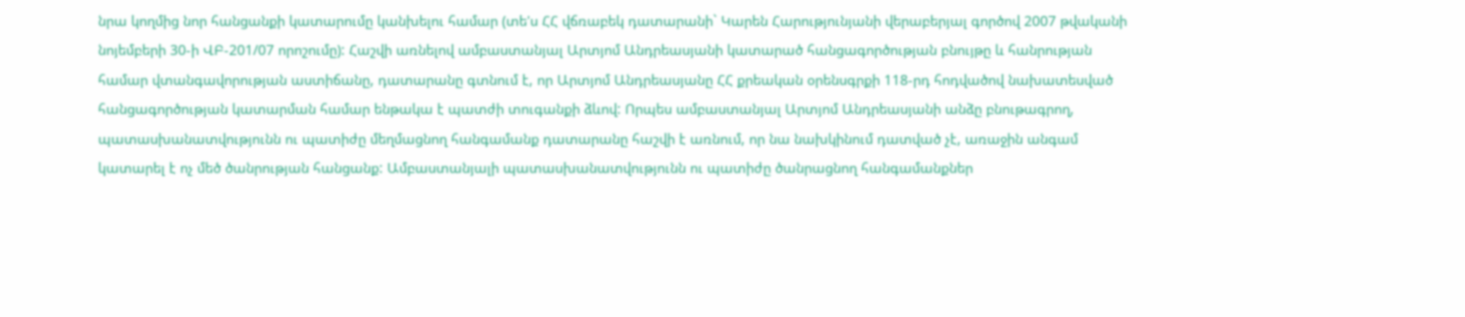նրա կողմից նոր հանցանքի կատարումը կանխելու համար (տե'ս ՀՀ վճռաբեկ դատարանի` Կարեն Հարությունյանի վերաբերյալ գործով 2007 թվականի նոյեմբերի 30-ի ՎԲ-201/07 որոշումը): Հաշվի առնելով ամբաստանյալ Արտյոմ Անդրեասյանի կատարած հանցագործության բնույթը և հանրության համար վտանգավորության աստիճանը, դատարանը գտնում է, որ Արտյոմ Անդրեասյանը ՀՀ քրեական օրենսգրքի 118-րդ հոդվածով նախատեսված հանցագործության կատարման համար ենթակա է պատժի տուգանքի ձևով: Որպես ամբաստանյալ Արտյոմ Անդրեասյանի անձը բնութագրող, պատասխանատվությունն ու պատիժը մեղմացնող հանգամանք դատարանը հաշվի է առնում, որ նա նախկինում դատված չէ, առաջին անգամ կատարել է ոչ մեծ ծանրության հանցանք: Ամբաստանյալի պատասխանատվությունն ու պատիժը ծանրացնող հանգամանքներ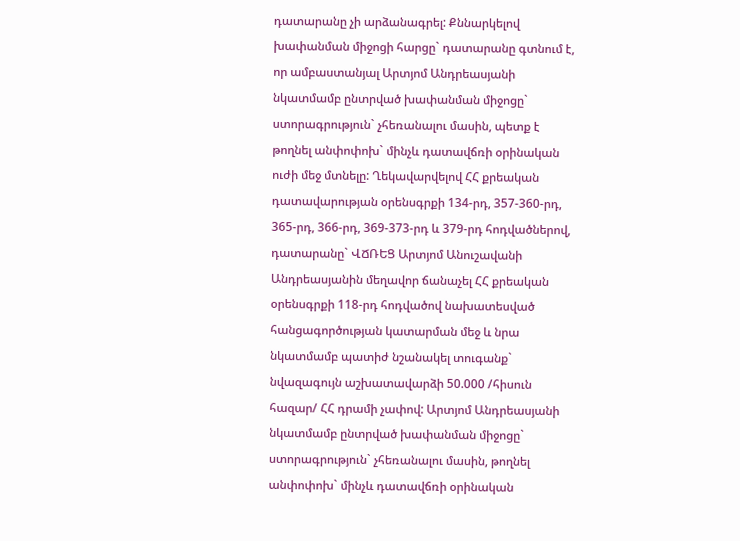դատարանը չի արձանագրել: Քննարկելով խափանման միջոցի հարցը` դատարանը գտնում է, որ ամբաստանյալ Արտյոմ Անդրեասյանի նկատմամբ ընտրված խափանման միջոցը` ստորագրություն` չհեռանալու մասին, պետք է թողնել անփոփոխ` մինչև դատավճռի օրինական ուժի մեջ մտնելը: Ղեկավարվելով ՀՀ քրեական դատավարության օրենսգրքի 134-րդ, 357-360-րդ, 365-րդ, 366-րդ, 369-373-րդ և 379-րդ հոդվածներով, դատարանը` ՎՃՌԵՑ Արտյոմ Անուշավանի Անդրեասյանին մեղավոր ճանաչել ՀՀ քրեական օրենսգրքի 118-րդ հոդվածով նախատեսված հանցագործության կատարման մեջ և նրա նկատմամբ պատիժ նշանակել տուգանք` նվազագույն աշխատավարձի 50.000 /հիսուն հազար/ ՀՀ դրամի չափով: Արտյոմ Անդրեասյանի նկատմամբ ընտրված խափանման միջոցը` ստորագրություն` չհեռանալու մասին, թողնել անփոփոխ` մինչև դատավճռի օրինական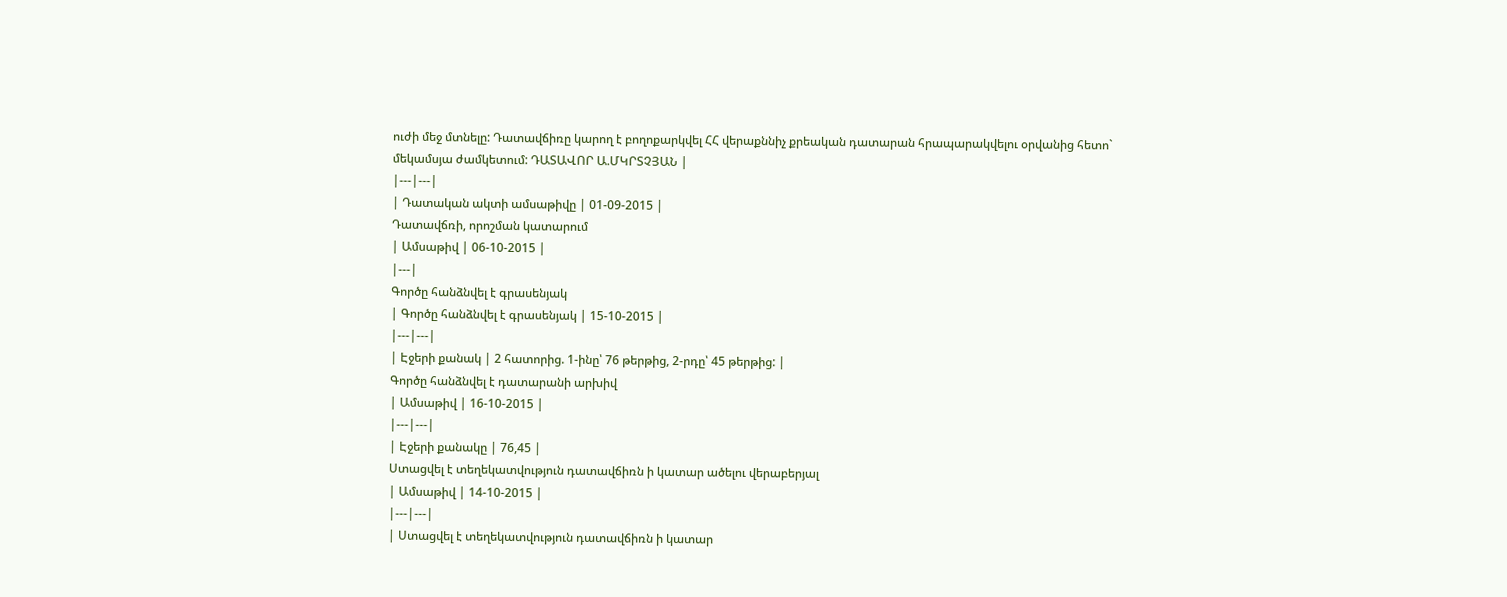ուժի մեջ մտնելը: Դատավճիռը կարող է բողոքարկվել ՀՀ վերաքննիչ քրեական դատարան հրապարակվելու օրվանից հետո` մեկամսյա ժամկետում: ԴԱՏԱՎՈՐ Ա.ՄԿՐՏՉՅԱՆ |
|---|---|
| Դատական ակտի ամսաթիվը | 01-09-2015 |
Դատավճռի, որոշման կատարում
| Ամսաթիվ | 06-10-2015 |
|---|
Գործը հանձնվել է գրասենյակ
| Գործը հանձնվել է գրասենյակ | 15-10-2015 |
|---|---|
| Էջերի քանակ | 2 հատորից. 1-ինը՝ 76 թերթից, 2-րդը՝ 45 թերթից: |
Գործը հանձնվել է դատարանի արխիվ
| Ամսաթիվ | 16-10-2015 |
|---|---|
| Էջերի քանակը | 76,45 |
Ստացվել է տեղեկատվություն դատավճիռն ի կատար ածելու վերաբերյալ
| Ամսաթիվ | 14-10-2015 |
|---|---|
| Ստացվել է տեղեկատվություն դատավճիռն ի կատար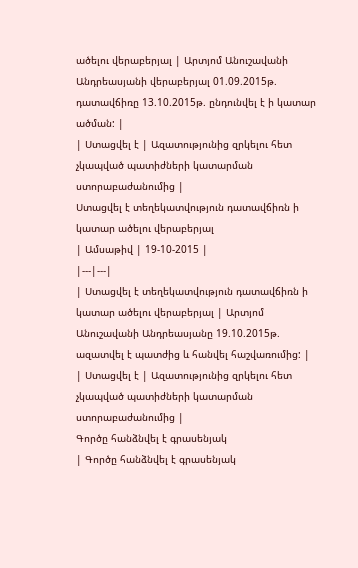ածելու վերաբերյալ | Արտյոմ Անուշավանի Անդրեասյանի վերաբերյալ 01.09.2015թ. դատավճիռը 13.10.2015թ. ընդունվել է ի կատար ածման: |
| Ստացվել է | Ազատությունից զրկելու հետ չկապված պատիժների կատարման ստորաբաժանումից |
Ստացվել է տեղեկատվություն դատավճիռն ի կատար ածելու վերաբերյալ
| Ամսաթիվ | 19-10-2015 |
|---|---|
| Ստացվել է տեղեկատվություն դատավճիռն ի կատար ածելու վերաբերյալ | Արտյոմ Անուշավանի Անդրեասյանը 19.10.2015թ. ազատվել է պատժից և հանվել հաշվառումից: |
| Ստացվել է | Ազատությունից զրկելու հետ չկապված պատիժների կատարման ստորաբաժանումից |
Գործը հանձնվել է գրասենյակ
| Գործը հանձնվել է գրասենյակ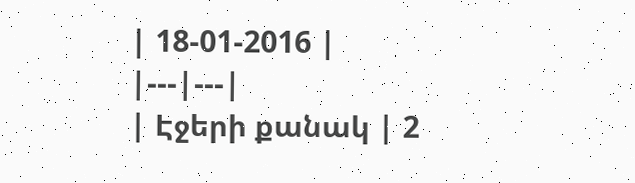| 18-01-2016 |
|---|---|
| Էջերի քանակ | 2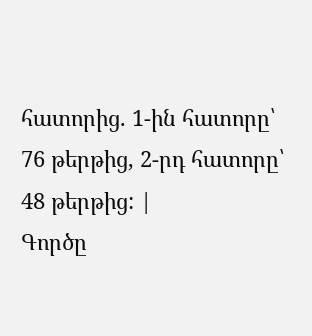հատորից. 1-ին հատորը՝ 76 թերթից, 2-րդ հատորը՝ 48 թերթից: |
Գործը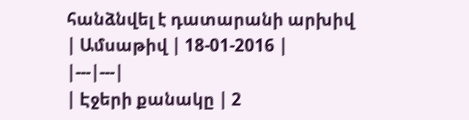հանձնվել է դատարանի արխիվ
| Ամսաթիվ | 18-01-2016 |
|---|---|
| Էջերի քանակը | 2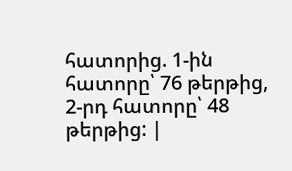հատորից. 1-ին հատորը՝ 76 թերթից, 2-րդ հատորը՝ 48 թերթից: |